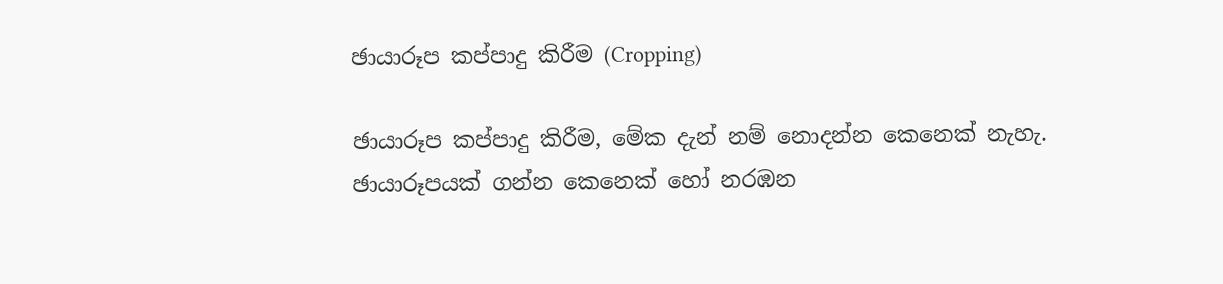ඡායාරූප කප්පාදු කිරීම (Cropping)

ඡායාරූප කප්පාදු කිරීම, මේක දැන් නම් නොදන්න කෙනෙක් නැහැ. ඡායාරූපයක් ගන්න කෙනෙක් හෝ නරඹන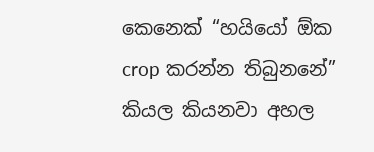කෙනෙක් “හයියෝ ඕක crop කරන්න තිබුනනේ” කියල කියනවා අහල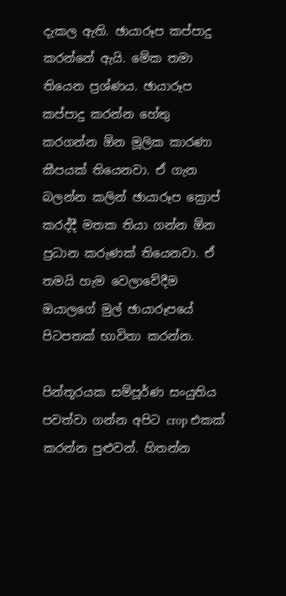දැකල ඇති. ඡායාරූප කප්පාදු කරන්නේ ඇයි. මේක තමා තියෙන ප්‍රශ්ණය. ඡායාරූප කප්පාදු කරන්න හේතු කරගන්න ඕන මූලික කාරණා කීපයක් තියෙනවා. ඒ ගැන බලන්න කලින් ඡායාරූප ක්‍රොප් කරද්දී මතක තියා ගන්න ඕන ප්‍රධාන කරුණක් තියෙනවා. ඒ තමයි හැම වෙලාවේදීම ඔයාලගේ මුල් ඡායාරූපයේ පිටපතක් භාවිතා කරන්න.

පින්තූරයක සම්පූර්ණ සංයුතිය පවත්වා ගන්න අපිට crop එකක් කරන්න පුළුවන්. හිතන්න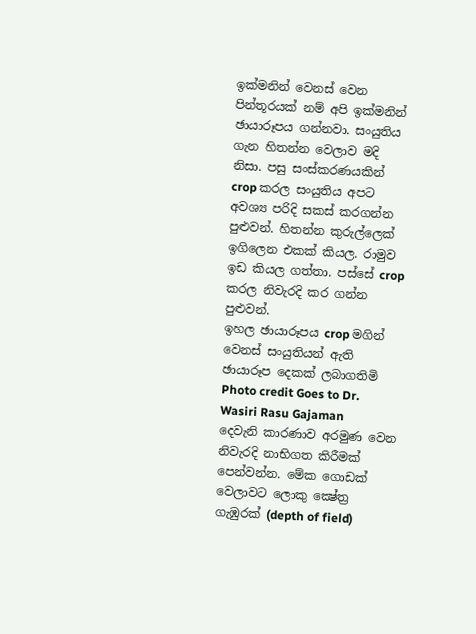ඉක්මනින් වෙනස් වෙන පින්තූරයක් නම් අපි ඉක්මනින් ඡායාරූපය ගන්නවා. සංයුතිය ගැන හිතන්න වෙලාව මදි නිසා. පසු සංස්කරණයකින් crop කරල සංයුතිය අපට අවශ්‍ය පරිදි සකස් කරගන්න පුළුවන්. හිතන්න කුරුල්ලෙක් ඉගිලෙන එකක් කියල. රාමුව ඉඩ කියල ගත්තා. පස්සේ ‍crop කරල නිවැරදි කර ගන්න පුළුවන්.
ඉහල ඡායාරූපය crop මගින් වෙනස් සංයුතියන් ඇති ඡායාරූප දෙකක් ලබාගතිමි
Photo credit Goes to Dr. Wasiri Rasu Gajaman
දෙවැනි කාරණාව අරමුණ වෙන නිවැරදි නාභිගත කිරීමක් පෙන්වන්න. මේක ගොඩක් වෙලාවට ලොකු ක්‍ෂේත්‍ර ගැඹුරක් (depth of field)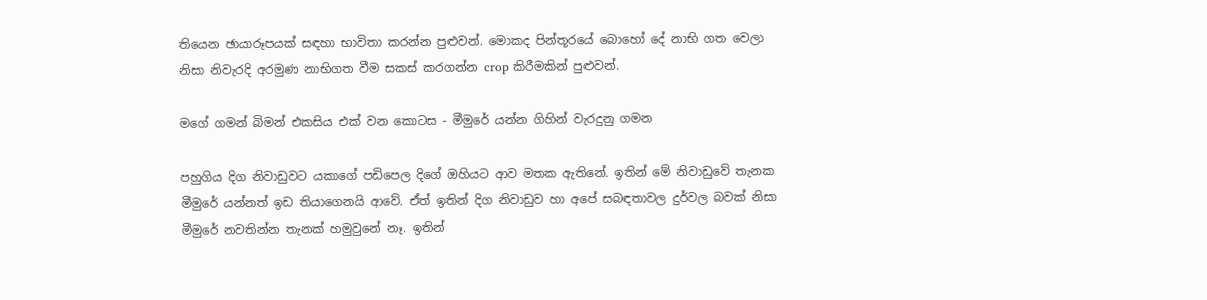තියෙන ඡායාරූපයක් සඳහා භාවිතා කරන්න පුළුවන්. මොකද පින්තූරයේ බොහෝ දේ නාභි ගත වෙලා නිසා නිවැරදි අරමුණ නාභිගත වීම සකස් කරගන්න crop කිරීමකින් පුළුවන්.

මගේ ගමන් බිමන් එකසිය එක් වන කොටස - මීමුරේ යන්න ගිහින් වැරදුනු ගමන

පහුගිය දිග නිවාඩුවට යකාගේ පඩිපෙල දිගේ ඔහියට ආව මතක ඇතිනේ. ඉතින් මේ නිවාඩුවේ තැනක මීමුරේ යන්නත් ඉඩ තියාගෙනයි ආවේ. ඒත් ඉතින් දිග නිවාඩුව හා අපේ සබඳතාවල දුර්වල බවක් නිසා මීමුරේ නවතින්න තැනක් හමුවුනේ නෑ. ඉතින්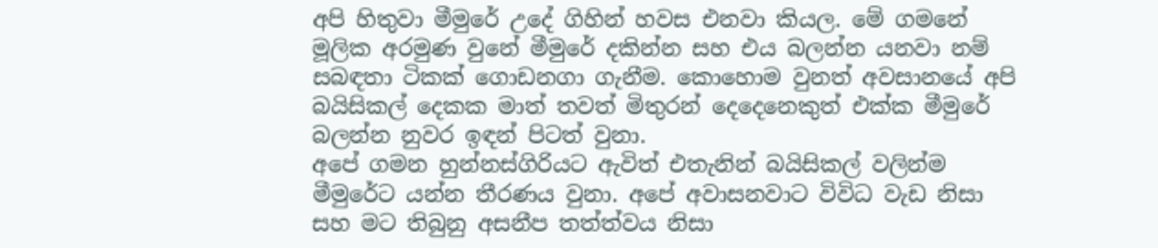අපි හිතුවා මීමුරේ උදේ ගිහින් හවස එනවා කියල. මේ ගමනේ මූලික අරමුණ වුනේ මීමුරේ දකින්න සහ එය බලන්න යනවා නම් සබඳතා ටිකක් ගොඩනගා ගැනීම. කොහොම වුනත් අවසානයේ අපි බයිසිකල් දෙකක මාත් තවත් මිතුරන් දෙදෙනෙකුත් එක්ක මීමුරේ බලන්න නුවර ඉඳන් පිටත් වුනා.
අපේ ගමන හුන්නස්ගිරියට ඇවිත් එතැනින් බයිසිකල් වලින්ම මීමුරේට යන්න තීරණය වුනා. අපේ අවාසනවාට විවිධ වැඩ නිසා සහ මට තිබුනු අසනීප තත්ත්වය නිසා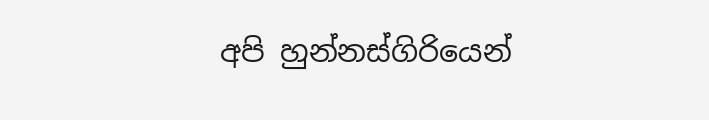අපි හුන්නස්ගිරියෙන්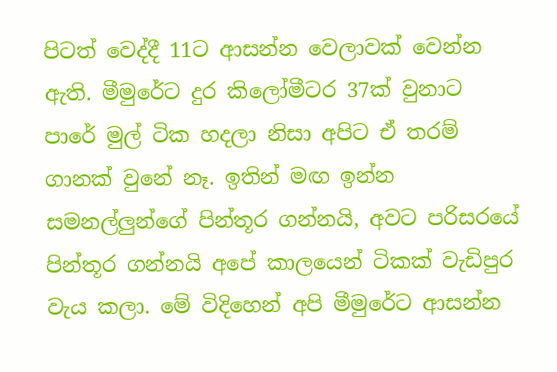පිටත් වෙද්දී 11ට ආසන්න වෙලාවක් වෙන්න ඇති. මීමුරේට දුර කිලෝමීටර 37ක් වුනාට පාරේ මුල් ටික හදලා නිසා අපිට ඒ තරම් ගානක් වුනේ නෑ. ඉතින් මඟ ඉන්න සමනල්ලුන්ගේ පින්තූර ගන්නයි, අවට පරිසරයේ පින්තූර ගන්නයි අපේ කාලයෙන් ටිකක් වැඩිපුර වැය කලා. මේ විදිහෙන් අපි මීමුරේට ආසන්න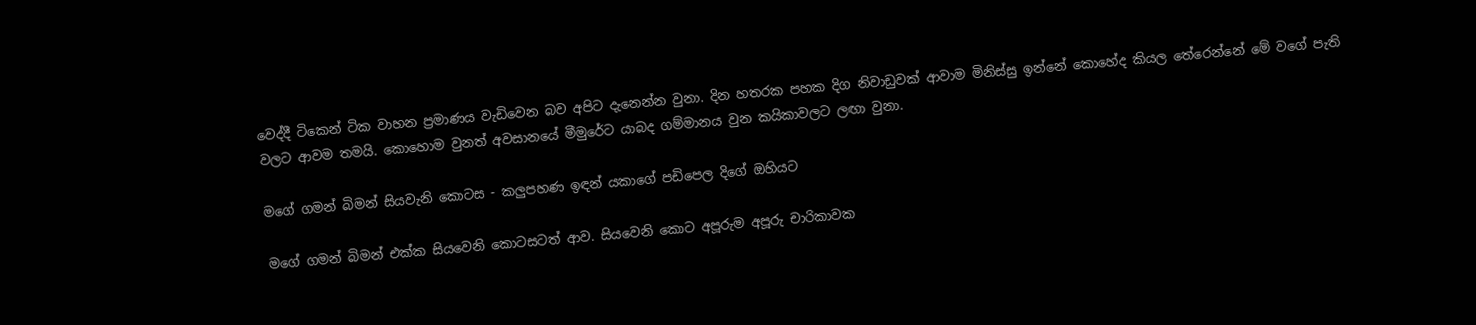වෙද්දී ටිකෙන් ටික වාහන ප්‍රමාණය වැඩිවෙන බව අපිට ‍දැනෙන්න වුනා. දින හතරක පහක දිග නිවාඩුවක් ආවාම මිනිස්සු ඉන්නේ කොහේද කියල තේරෙන්නේ මේ වගේ පැති වලට ආවම තමයි. කොහොම වුනත් අවසානයේ මීමුරේට යාබද ගම්මානය වුන කයිකාවලට ලඟා වුනා.

මගේ ගමන් බිමන් සියවැනි කොටස - කලුපහණ ඉඳන් යකාගේ පඩිපෙල දිගේ ඔහියට

මගේ ගමන් බිමන් එක්ක සියවෙනි කොටසටත් ආව. සියවෙනි කොට අපූරුම අපූරු චාරිකාවක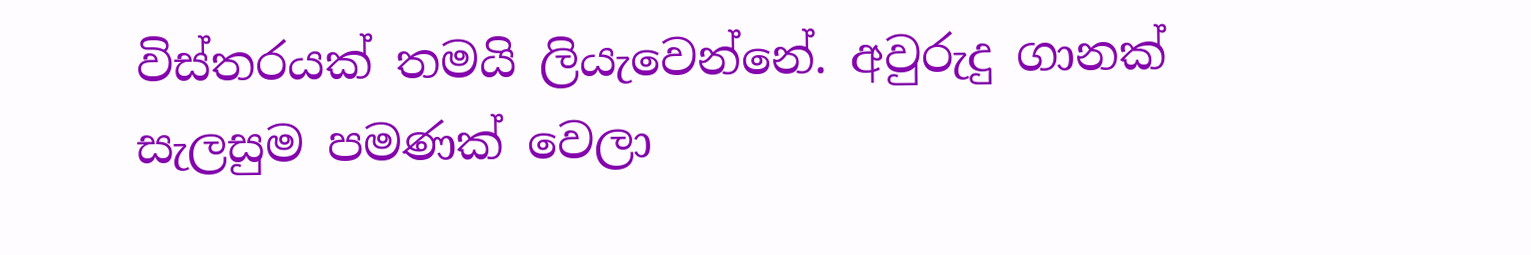විස්තරයක් තමයි ලියැවෙන්නේ. අවුරුදු ගානක් සැලසුම පමණක් වෙලා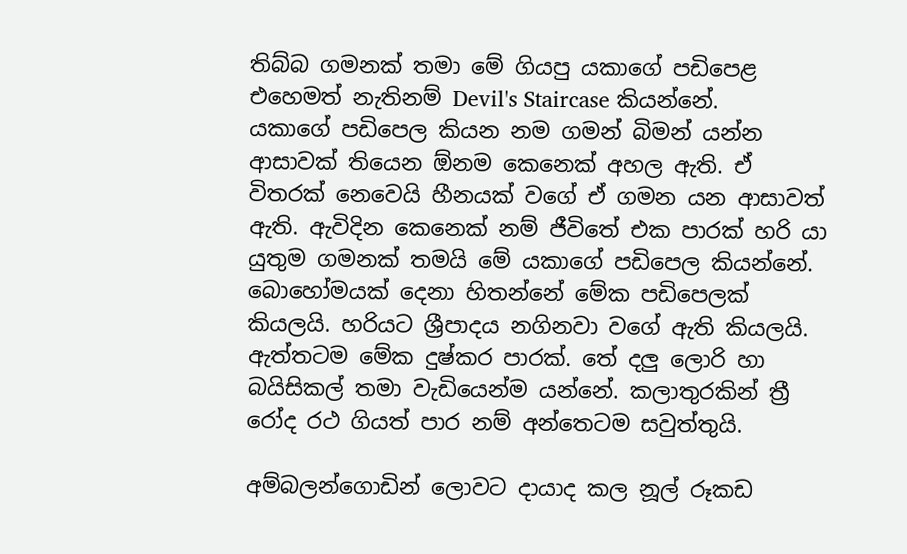තිබ්බ ගමනක් තමා මේ ගියපු යකාගේ පඩිපෙළ එහෙමත් නැතිනම් Devil's Staircase කියන්නේ.
යකාගේ පඩිපෙල කියන නම ගමන් බිමන් යන්න ආසාවක් තියෙන ඕනම කෙනෙක් අහල ඇති. ඒ විතරක් නෙවෙයි හීනයක් වගේ ඒ ගමන යන ආසාවත් ඇති. ඇවිදින කෙනෙක් නම් ජීවිතේ එක පාරක් හරි යා යුතුම ගමනක් තමයි මේ යකාගේ පඩිපෙල කියන්නේ. බොහෝමයක් දෙනා හිතන්නේ මේක පඩිපෙලක් කියලයි. හරියට ශ්‍රීපාදය නගිනවා වගේ ඇති කියලයි. ඇත්තටම මේක දුෂ්කර පාරක්. තේ දලු ලොරි හා බයිසිකල් තමා වැඩියෙන්ම යන්නේ. කලාතුරකින් ත්‍රී රෝද රථ ගියත් පාර නම් අන්තෙටම සවුත්තුයි.

අම්බලන්ගොඩින් ලොවට දායාද කල නූල් රූකඩ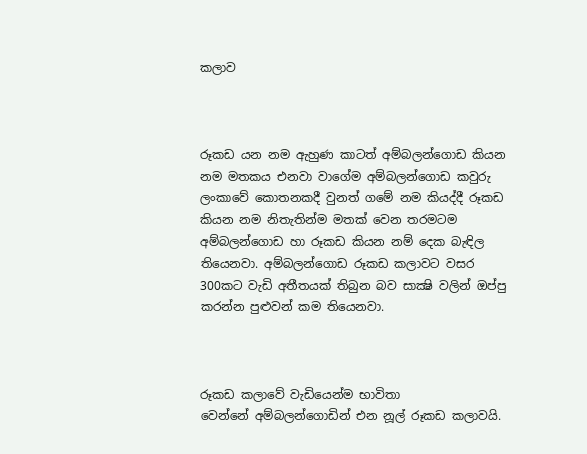කලාව



රූකඩ යන නම ඇහුණ කාටත් අම්බලන්ගොඩ කියන නම මතකය එනවා වා‍ගේම අම්බලන්ගොඩ කවුරු ලංකාවේ කොතනකදී වුනත් ගමේ නම කියද්දී රූකඩ කියන නම නිතැතින්ම මතක් වෙන තරමටම අම්බලන්ගොඩ හා රූකඩ කියන නම් දෙක බැඳිල තියෙනවා. අම්බලන්ගොඩ රූකඩ කලාවට වසර 300කට වැඩි අතීතයක් තිබුන බව සාක්‍ෂි වලින් ඔප්පු කරන්න පුළුවන් කම තියෙනවා.



රූකඩ කලාවේ වැඩියෙන්ම භාවිතා වෙන්නේ ‍අම්බලන්ගොඩින් එන නූල් රූකඩ කලාවයි.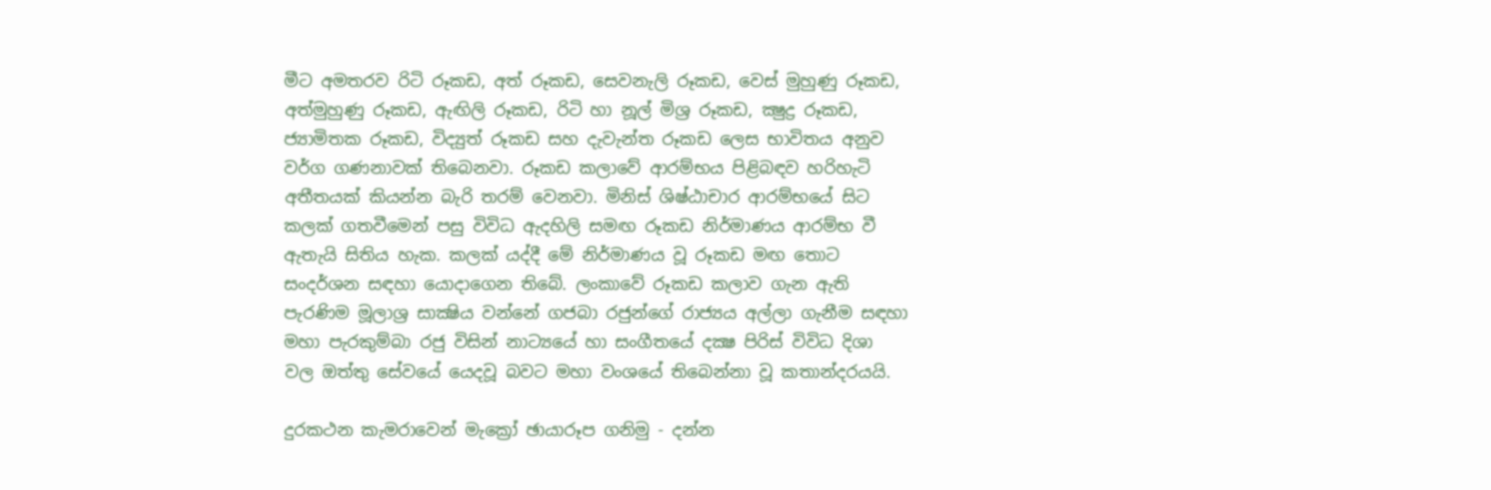මීට අමතරව රිටි රූකඩ, අත් රූකඩ, සෙවනැලි රූකඩ, වෙස් මුහුණු රූකඩ, අත්මුහුණු රූකඩ, ඇඟිලි රූකඩ, රිටි හා නූල් මිශ්‍ර රූකඩ, ක්‍ෂුද්‍ර රූකඩ, ජ්‍යාමිතක රූකඩ, විද්‍යුත් රූකඩ සහ දැවැන්ත රූකඩ ලෙස භාවිතය අනුව වර්ග ගණනාවක් තිබෙනවා. රූකඩ කලාවේ ආරම්භය පිළිබඳව හරිහැටි අතීතයක් කියන්න බැරි තරම් වෙනවා. මිනිස් ශිෂ්ඨාචාර ආරම්භයේ සිට කලක් ගතවීමෙන් පසු විවිධ ඇදහිලි සමඟ රූකඩ නිර්මාණය ආරම්භ වී ඇතැයි සිතිය හැක. කලක් යද්දී මේ නිර්මාණය වූ රූකඩ මඟ තොට සංදර්ශන සඳහා යොදාගෙන තිබේ. ලංකාවේ රූකඩ කලාව ගැන ඇති පැරණිම මූලාශ්‍ර සාක්‍ෂිය වන්නේ ගජබා රජුන්ගේ රාජ්‍යය අල්ලා ගැනීම සඳහා මහා පැරකුම්බා රජු විසින් නාට්‍යයේ හා සංගීතයේ දක්‍ෂ පිරිස් විවිධ දිශා වල ඔත්තු සේවයේ යෙදවූ බවට මහා වංශයේ තිබෙන්නා වූ කතාන්දරයයි.

දුරකථන කැමරාවෙන් මැක්‍රෝ ඡායාරූප ගනිමු - දන්න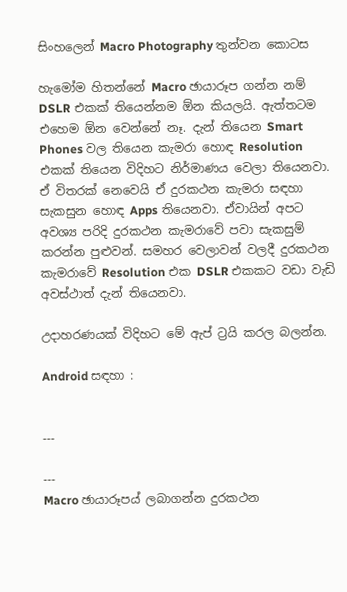සිංහලෙන් Macro Photography තුන්වන කොටස

හැමෝම හිතන්නේ Macro ඡායාරූප ගන්න නම් DSLR එකක් තියෙන්නම ඕන කියලයි. ඇත්තටම එහෙම ඕන වෙන්නේ නෑ. දැන් තියෙන Smart Phones වල තියෙන කැමරා හොඳ Resolution එකක් තියෙන විදිහට නිර්මාණය වෙලා තියෙනවා. ඒ විතරක් නෙවෙයි ඒ දුරකථන කැමරා සඳහා සැකසුන හොඳ Apps තියෙනවා. ඒවායින් අපට අවශ්‍ය පරිදි දුරකථන කැමරාවේ පවා සැකසුම් කරන්න පුළුවන්. සමහර වෙලාවන් වලදී දුරකථන කැමරාවේ Resolution එක DSLR එකකට වඩා වැඩි අවස්ථාත් දැන් තියෙනවා.

උදාහරණයක් විදිහට මේ ඇප් ට්‍රයි කරල බලන්න.

Android සඳහා :


---

---
Macro ඡායාරූපය් ලබාගන්න දුරකථන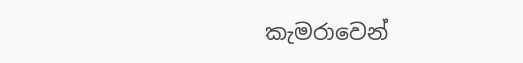කැමරාවෙන්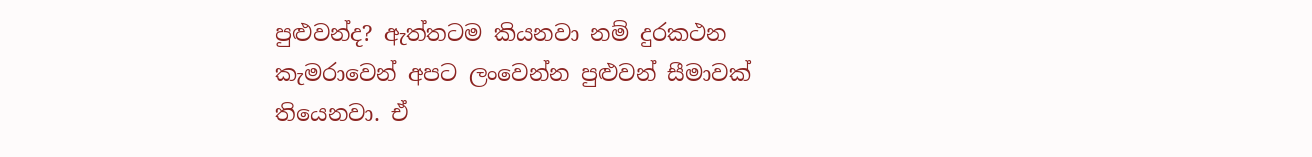පුළුවන්ද? ඇත්තටම කියනවා නම් දුරකථන කැමරාවෙන් අපට ලංවෙන්න පුළුවන් සීමාවක් තියෙනවා. ඒ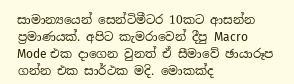සාමාන්‍යයෙන් සෙන්ටිමීටර 10කට ආසන්න ප්‍රමාණයක්. අපිට කැමරාවෙන් දීපු Macro Mode එක දාගෙන වුනත් ඒ සීමාවේ ඡායාරූප ගන්න එක සාර්ථක මදි. මොකක්ද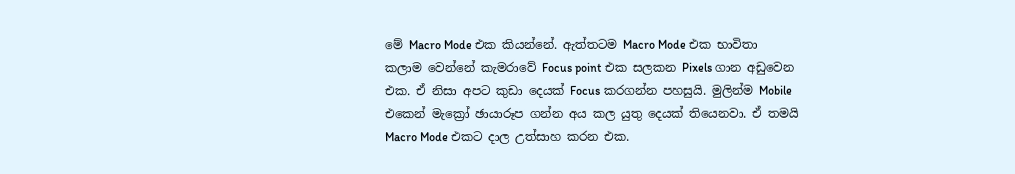මේ Macro Mode එක කියන්නේ. ඇත්තටම Macro Mode එක භාවිතා කලාම වෙන්නේ කැමරාවේ Focus point එක සලකන Pixels ගාන අඩුවෙන එක. ඒ නිසා අපට කුඩා දෙයක් Focus කරගන්න පහසුයි. මුලින්ම Mobile එකෙන් මැක්‍රෝ ඡායාරූප ගන්න අය කල යුතු දෙයක් තියෙනවා. ඒ තමයි Macro Mode එකට දාල උත්සාහ කරන එක.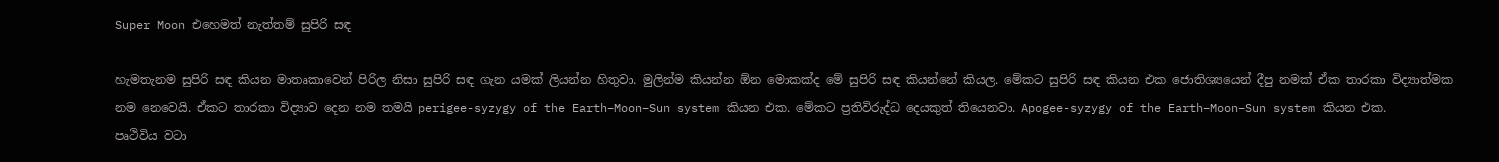Super Moon එහෙමත් නැත්තම් සුපිරි සඳ

හැමතැනම සුපිරි සඳ කියන මාතෘකාවෙන් පිරිල නිසා සුපිරි සඳ ගැන යමක් ලියන්න හිතුවා. මුලින්ම කියන්න ඕන මොකක්ද මේ සුපිරි සඳ කියන්නේ කියල. මේකට සුපිරි සඳ කියන ‍එක ජොතිශ්‍යයෙන් දීපු නමක් ඒක තාරකා විද්‍යාත්මක නම නෙවෙයි. ඒකට තාරකා විද්‍යාව දෙන නම තමයි perigee-syzygy of the Earth–Moon–Sun system කියන එක. මේකට ප්‍රතිවිරුද්ධ දෙයකුත් තියෙනවා. Apogee-syzygy of the Earth–Moon–Sun system කියන එක.
පෘථිවිය වටා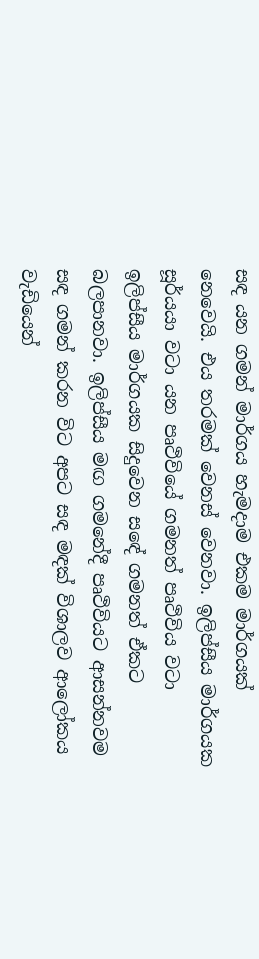සඳ යන ගමන් මාර්ගය හැමදාම එකම මාර්ගයක් නෙවෙයි. එය තරමක් වෙනස් වෙනවා. ඉලිප්සීය මාර්ගයක සූර්යයා වටා යන පෘථිවියේ ගමනත් පෘථිවිය වටා ඉලිප්සීය මාර්ගයක සිදුවෙන සඳේ ගමනත් ඒකට බලපානවා. ඉලිප්සීය ම‍ඟ ගමනේදී පෘථිවියට ආසන්නවම සඳ ගමන් කරන විට අපට සඳ මඳක් විශාලව ආලෝකය වැඩියෙන්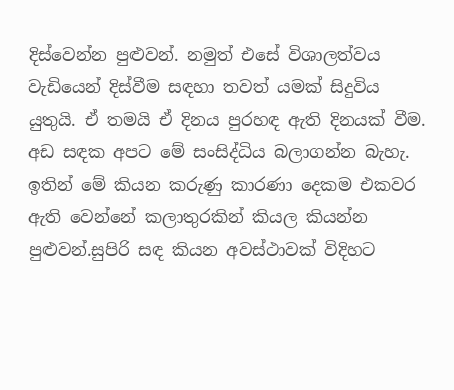දිස්වෙන්න පුළුවන්. නමුත් එසේ විශාලත්වය වැඩියෙන් දිස්වීම සඳහා තවත් යමක් සිදුවිය යුතුයි. ඒ තමයි ඒ දිනය පුරහඳ ඇති දිනයක් වීම. අඩ සඳක අපට මේ සංසිද්ධිය බලාගන්න බැහැ. ඉතින් මේ කියන කරුණු කාරණා දෙකම එකවර ඇති වෙන්නේ කලාතුරකින් කියල කියන්න පුළුවන්.සුපිරි සඳ කියන අවස්ථාවක් විදිහට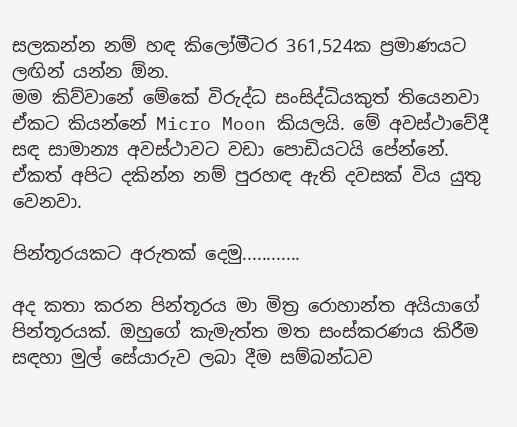සලකන්න නම් හඳ කිලෝමීටර 361,524ක ප්‍රමාණයට ලඟින් යන්න ඕන.
මම කිව්වානේ මේකේ විරුද්ධ සංසිද්ධියකුත් තියෙනවා ඒකට කියන්නේ Micro Moon කියලයි. මේ අවස්ථාවේදී සඳ සාමාන්‍ය අවස්ථාවට වඩා පොඩියටයි පේන්නේ. ඒකත් අපිට දකින්න නම් පුරහඳ ඇති දවසක් විය යුතු වෙනවා.

පින්තූරයකට අරුතක් දෙමු............

අද කතා කරන පින්තූරය මා මිත්‍ර රොහාන්ත අයියාගේ පින්තූරයක්. ඔහුගේ කැමැත්ත මත සංස්කරණය කිරීම සඳහා මුල් සේයාරුව ලබා දීම සම්බන්ධව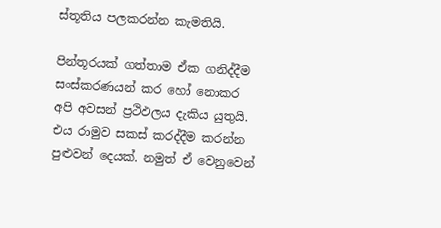ස්තූතිය පලකරන්න කැමතියි.

පින්තූරයක් ගත්තාම ඒක ගනිද්දීම සංස්කරණයන් කර හෝ නොකර අපි අවසන් ප්‍රථිඵලය දැකිය යුතුයි. එය රාමුව සකස් කරද්දීම කරන්න පුළුවන් දෙයක්. නමුත් ඒ වෙනුවෙන්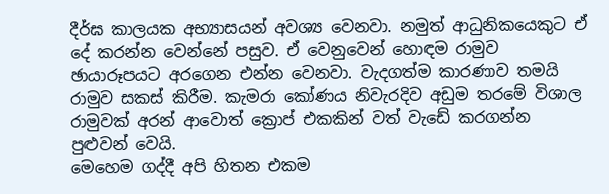දීර්ඝ කාලයක අභ්‍යාසයන් අවශ්‍ය වෙනවා. නමුත් ආධුනිකයෙකුට ඒ දේ කරන්න වෙන්නේ පසුව. ඒ වෙනුවෙන් හොඳම රාමුව ඡායාරූපයට අරගෙන එන්න වෙනවා. වැදගත්ම කාරණාව තමයි රාමුව සකස් කිරීම. කැමරා කෝණය නිවැරදිව අඩුම තරමේ විශාල රාමුවක් අරන් ආවොත් ක්‍රොප් එකකින් වත් වැඩේ කරගන්න පුළුවන් වෙයි.
මෙහෙම ගද්දී අපි හිතන එකම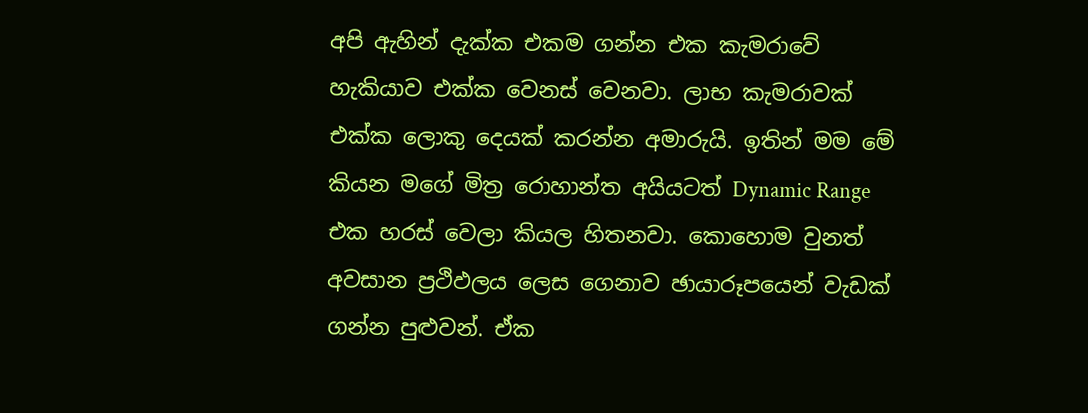අපි ඇහින් දැක්ක එකම ගන්න එක කැමරාවේ හැකියාව එක්ක වෙනස් වෙනවා. ලාභ කැමරාවක් එක්ක ලොකු දෙයක් කරන්න අමාරුයි. ඉතින් මම මේ කියන මගේ මිත්‍ර රොහාන්ත අයියටත් Dynamic Range එක හරස් වෙලා කියල හිතනවා. කොහොම වුනත් අවසාන ප්‍රථිඵලය ලෙස ගෙනාව ඡායාරූපයෙන් වැඩක් ගන්න පුළුවන්. ඒක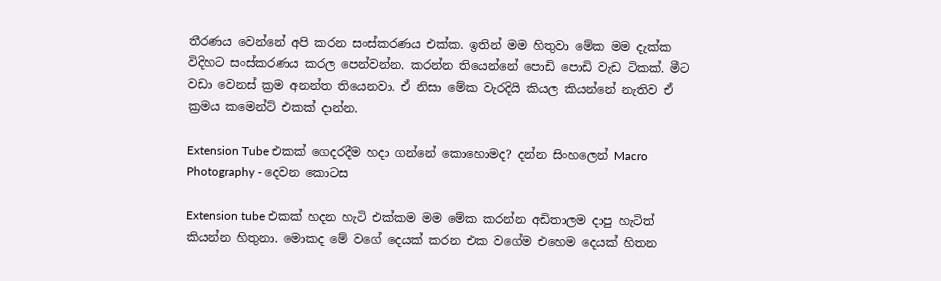තීරණය වෙන්නේ අපි කරන සංස්කරණය එක්ක. ඉතින් මම හිතුවා මේක මම දැක්ක විදිහට සංස්කරණය කරල පෙන්වන්න. කරන්න තියෙන්නේ පොඩි පොඩි වැඩ ටිකක්. මීට වඩා වෙනස් ක්‍රම අනන්ත තියෙනවා. ඒ නිසා මේක වැරදියි කියල කියන්නේ නැතිව ඒ ක්‍රමය කමෙන්ට් එකක් දාන්න.

Extension Tube එකක් ගෙදරදීම හදා ගන්නේ කොහොමද? දන්න සිංහලෙන් Macro Photography - දෙවන කොටස

Extension tube එකක් හදන හැටි එක්කම මම මේක කරන්න අඩිතාලම දාපු හැටිත් කියන්න හිතුනා. මොකද මේ වගේ දෙයක් කරන එක වගේම එහෙම දෙයක් හිතන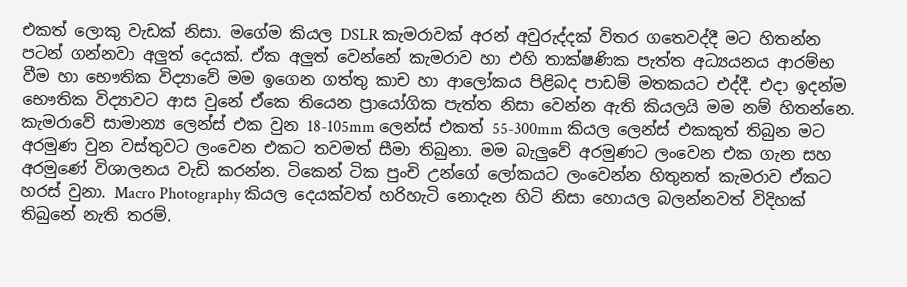එකත් ලොකු වැඩක් නිසා. මගේම කියල DSLR කැමරාවක් අරන් අවුරුද්දක් විතර ගතෙවද්දී මට හිතන්න පටන් ගන්නවා අලුත් දෙයක්. ඒක අලුත් වෙන්නේ කැමරාව හා එහි තාක්ෂණික පැත්ත අධ්‍යයනය ආරම්භ වීම හා භෞතික විද්‍යාවේ මම ඉගෙන ගත්තු කාච හා ආලෝකය පිළිබද පාඩම් මතකයට එද්දී. එදා ඉදන්ම භෞතික විද්‍යාවට ආස වුනේ ඒකෙ තියෙන ප්‍රායෝගික පැත්ත නිසා වෙන්න ඇති කියලයි මම නම් හිතන්නෙ.
කැමරාවේ සාමාන්‍ය ලෙන්ස් එක වුන 18-105mm ලෙන්ස් එකත් 55-300mm කියල ලෙන්ස් එකකුත් තිබුන මට අරමුණ වුන වස්තුවට ලංවෙන එකට තවමත් සීමා තිබුනා. මම බැලුවේ අරමුණට ලංවෙන එක ගැන සහ අරමුණේ විශාලනය වැඩි කරන්න. ටිකෙන් ටික පුංචි උන්ගේ ලෝකයට ලංවෙන්න හිතුනත් කැමරාව ඒකට හරස් වුනා. Macro Photography කියල දෙයක්වත් හරිහැටි නොදැන හිටි නිසා හොයල බලන්නවත් විදිහක් තිබුනේ නැති තරම්.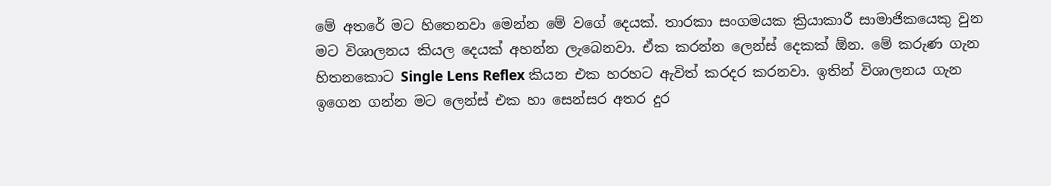මේ අතරේ මට හිතෙනවා මෙන්න මේ වගේ දෙයක්. තාරකා සංගමයක ක්‍රියාකාරී සාමාජිකයෙකු වුන මට විශාලනය කියල දෙයක් අහන්න ලැබෙනවා. ඒක කරන්න ලෙන්ස් දෙකක් ඕන. මේ කරුණ ගැන හිතනකොට Single Lens Reflex කියන එක හරහට ඇවිත් කරදර කරනවා. ඉතින් විශාලනය ගැන ඉගෙන ගන්න මට ලෙන්ස් එක හා සෙන්සර අතර දුර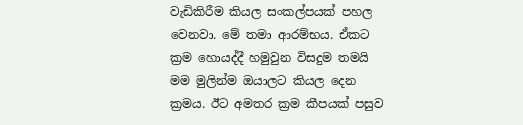වැඩිකිරීම කියල සංකල්පයක් පහල වෙනවා. මේ තමා ආරම්භය. ඒකට ක්‍රම හොයද්දී හමුවුන විසදුම තමයි මම මුලින්ම ඔයාලට කියල දෙන ක්‍රමය. ඊට අමතර ක්‍රම කීපයක් පසුව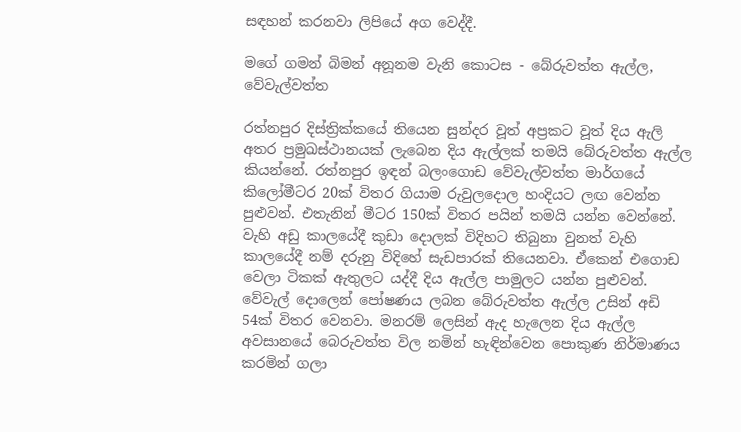සඳහන් කරනවා ලිපියේ අග වෙද්දී.

මගේ ගමන් බිමන් අනූනම වැනි කොටස - බේරුවත්ත ඇල්ල, වේවැල්වත්ත

රත්නපුර දිස්ත්‍රික්කයේ තියෙන සුන්දර වූත් අප්‍රකට වූත් දිය ඇලි අතර ප්‍රමුඛස්ථානයක් ලැබෙන දිය ඇල්ලක් තමයි බේරුවත්ත ඇල්ල කියන්නේ. රත්නපුර ඉඳන් බලංගොඩ වේවැල්වත්ත මාර්ගයේ කිලෝමීටර 20ක් විතර ගියාම රුවුලදොල හංදියට ලඟ වෙන්න පුළුවන්. එතැනින් මීටර 150ක් විතර පයින් තමයි යන්න වෙන්නේ. වැහි අඩු කාලයේදී කුඩා දොලක් විදිහට තිබුනා වුනත් වැහි කාලයේදී නම් දරුනු විදිහේ සැඩපාරක් තියෙනවා. ඒකෙන් එගොඩ වෙලා ටිකක් ඇතුලට යද්දී දිය ඇල්ල පාමුලට යන්න පුළුවන්.
වේවැල් දොලෙන් පෝෂණය ලබන බේරුවත්ත ඇල්ල උසින් අඩි 54ක් විතර වෙනවා. මනරම් ලෙසින් ඇද හැලෙන දිය ඇල්ල අවසානයේ බෙරුවත්ත විල නමින් හැඳින්වෙන පොකුණ නිර්මාණය කරමින් ගලා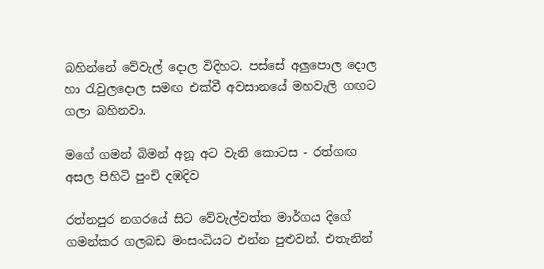බහින්නේ වේවැල් දොල විදිහට. පස්සේ අලුපොල දොල හා රැවුලදොල සමඟ එක්වී අවසානයේ මහවැලි ගඟට ගලා බහිනවා.

ම‍ගේ ගමන් බිමන් අනූ අට වැනි කොටස - රත්ගඟ අසල පිහිටි පුංචි දඹදිව

රත්නපුර නගරයේ සිට වේවැල්වත්ත මාර්ගය දිගේ ගමන්කර ගලබඩ මංසංධියට එන්න පුළුවන්. එතැනින්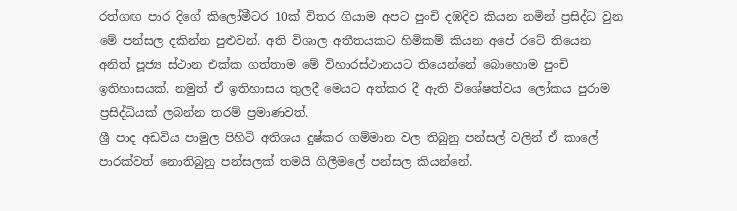රත්ගඟ පාර දිගේ කිලෝමීටර 10ක් විතර ගියාම අපට පුංචි දඹදිව කියන නමින් ප්‍රසිද්ධ වුන මේ පන්සල දකින්න පුළුවන්. අති විශාල අතීතයකට හිමිකම් කියන අපේ රටේ තියෙන අනිත් පූජ්‍ය ස්ථාන එක්ක ගත්තාම මේ විහාරස්ථානයට තියෙන්නේ බොහොම පුංචි ඉතිහාසයක්. නමුත් ඒ ඉතිහාසය තුලදී මෙයට අත්කර දී ඇති විශේෂත්වය ලෝකය පුරාම ප්‍රසිද්ධියක් ලබන්න තරම් ප්‍රමාණවත්.
ශ්‍රී පාද අඩවිය පාමුල පිහිටි අතිශය දුෂ්කර ගම්මාන වල තිබුනු පන්සල් වලින් ඒ කාලේ පාරක්වත් නොතිබුනු පන්සලක් තමයි ගිලීමලේ පන්සල කියන්නේ.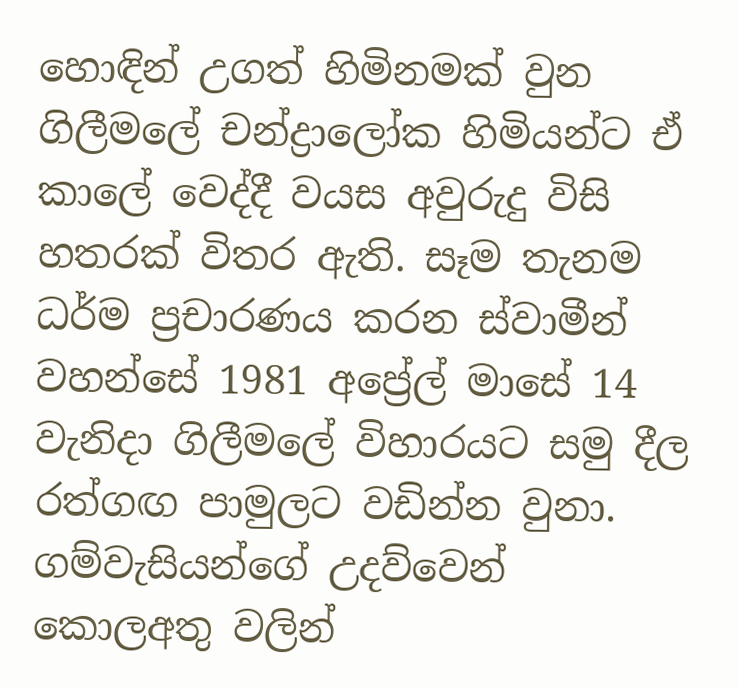හොඳින් උගත් හිමිනමක් වුන ගිලීමලේ චන්ද්‍රාලෝක හිමියන්ට ඒ කාලේ වෙද්දී වයස අවුරුදු විසි හතරක් විතර ඇති. සෑම තැනම ධර්ම ප්‍රචාරණය කරන ස්වාමීන් වහන්සේ 1981 අප්‍රේල් මාසේ 14 වැනිදා ගිලීමලේ විහාරයට සමු දීල රත්ගඟ පාමුලට වඩින්න වුනා. ගම්වැසියන්ගේ උදව්වෙන් කොලඅතු වලින්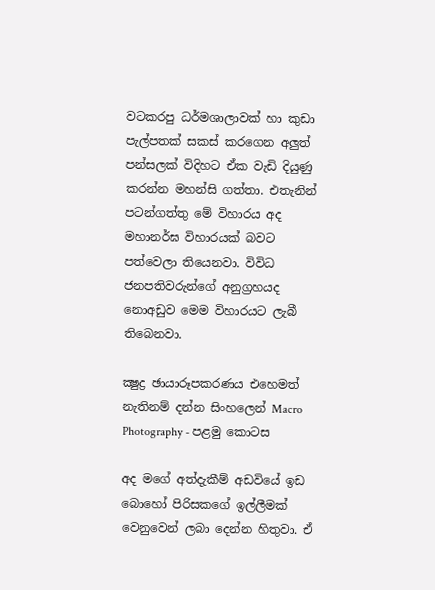වටකරපු ධර්මශාලාවක් හා කුඩා පැල්පතක් සකස් කරගෙන අලුත් පන්සලක් විදිහට ඒක වැඩි දියුණු කරන්න මහන්සි ගත්තා. එතැනින් පටන්ගත්තු මේ විහාරය අද මහානර්ඝ විහාරයක් බවට පත්වෙලා තියෙනවා. විවිධ ජනපතිවරුන්ගේ අනුග්‍රහයද නොඅඩුව මෙම විහාරයට ලැබී තිබෙනවා.

ක්‍ෂුද්‍ර ඡායාරූපකරණය එහෙමත් නැතිනම් දන්න සිංහලෙන් Macro Photography - පළමු කොටස

අද මගේ අත්දැකීම් අඩවියේ ඉඩ බොහෝ පිරිසකගේ ඉල්ලීමක් වෙනුවෙන් ලබා දෙන්න හිතුවා. ඒ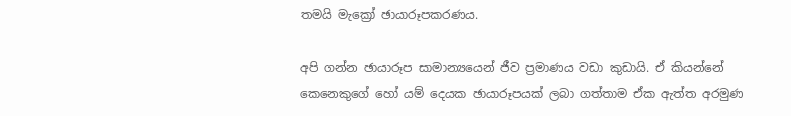තමයි මැක්‍රෝ ඡායාරූපකරණය.

අපි ගන්න ඡායාරූප සාමාන්‍යයෙන් ජීව ප්‍රමාණය වඩා කුඩායි. ඒ කියන්නේ කෙනෙකුගේ හෝ යම් දෙයක ඡායාරූපයක් ලබා ගත්තාම ඒක ඇත්ත අරමුණ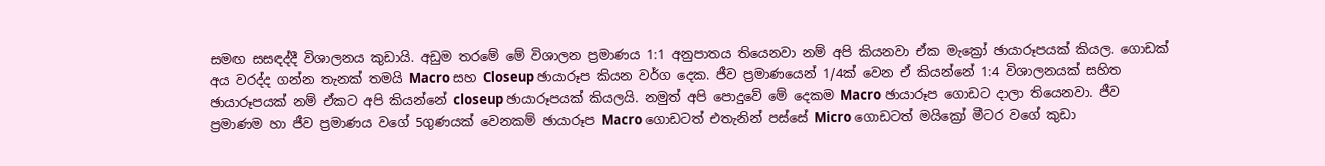සමඟ සසඳද්දී විශාලනය කුඩායි. අඩුම තරමේ මේ විශාලන ප්‍රමාණය 1:1 අනුපාතය තියෙනවා නම් අපි කියනවා ඒක මැක්‍රෝ ඡායාරූපයක් කියල. ගොඩක් අය වරද්ද ගන්න තැනක් තමයි Macro සහ Closeup ඡායාරූප කියන වර්ග දෙක. ජීව ප්‍රමාණයෙන් 1/4ක් වෙන ඒ කියන්නේ 1:4 විශාලනයක් සහිත ඡායාරූපයක් නම් ඒකට අපි කියන්නේ closeup ඡායාරූපයක් කියලයි. නමුත් අපි පොදුවේ මේ දෙකම Macro ඡායාරූප ගොඩට දාලා තියෙනවා. ජීව ප්‍රමාණම හා ජීව ප්‍රමාණය වගේ 5ගුණයක් වෙනකම් ඡායාරූප Macro ගොඩටත් එතැනින් පස්සේ Micro ගොඩටත් මයික්‍රෝ මීටර වගේ කුඩා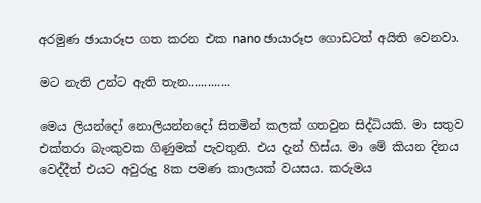අරමුණ ඡායාරූප ගත කරන එක nano ඡායාරූප ගොඩටත් අයිති වෙනවා.

මට නැති උන්ට ඇති තැන.............

මෙය ලියන්දෝ නොලියන්නදෝ සිතමින් කලක් ගතවුන සිද්ධියකි. මා සතුව එක්තරා බැංකුවක ගිණුමක් පැවතුනි. එය දැන් හිස්ය. මා මේ කියන දිනය වෙද්දීත් එයට අවුරුදු 8ක පමණ කාලයක් වයසය. කරුමය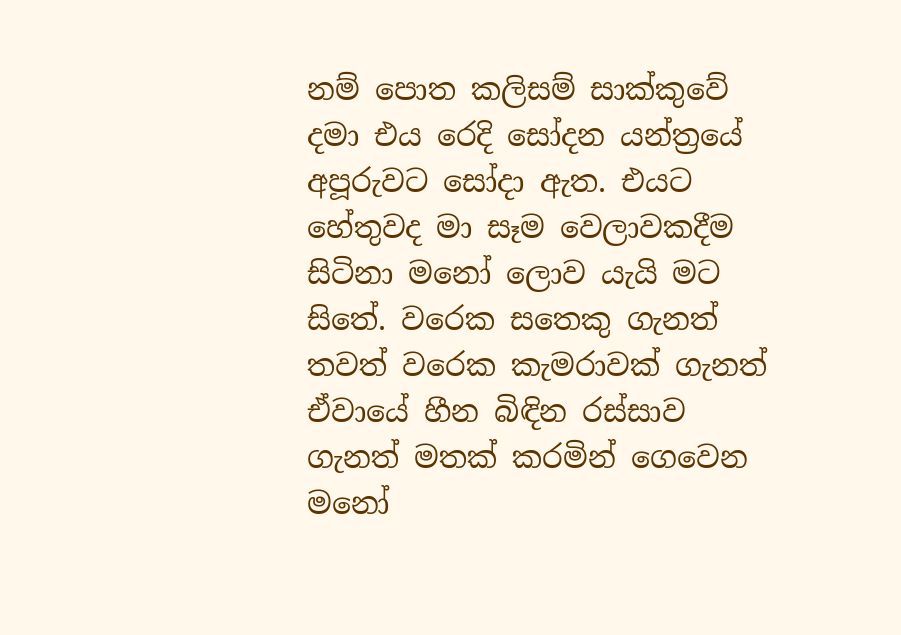නම් පොත කලිසම් සාක්කුවේ දමා එය රෙදි සෝදන යන්ත්‍රයේ අපූරුවට සෝදා ඇත. එයට හේතුවද මා සෑම වෙලාවකදීම සිටිනා මනෝ ලොව යැයි මට සිතේ. වරෙක සතෙකු ගැනත් තවත් වරෙක කැමරාවක් ගැනත් ඒවායේ හීන බිඳින රස්සාව ගැනත් මතක් කරමින් ගෙවෙන මනෝ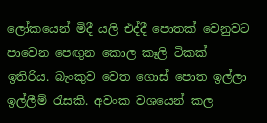ලෝකයෙන් මිදී යලි එද්දී පොතක් වෙනුවට පාවෙන ‍පෙඟුන කොල කෑලි ටිකක් ඉතිරිය. බැංකුව වෙත ගොස් පොත ඉල්ලා ඉල්ලීම් රැසකි. අවංක වශයෙන් කල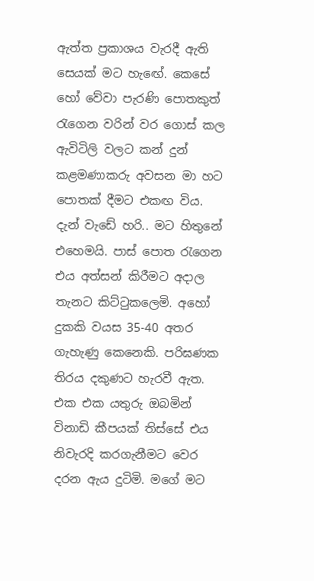ඇත්ත ප්‍රකාශය වැරදී ඇති සෙයක් මට හැ‍ඟේ. කෙසේ හෝ වේවා පැරණි පොතකුත් රැගෙන වරින් වර ගොස් කල ඇවිටිලි වලට කන් දුන් කළමණාකරු අවසන මා හට පොතක් දීමට එකඟ විය.
දැන් වැඩේ හරි.. මට හිතුනේ එහෙමයි. පාස් පොත රැගෙන එය අත්සන් කිරීමට අදාල තැනට කිට්ටුකලෙමි. අහෝ දුකකි වයස 35-40 අතර ගැහැණු කෙනෙකි. පරිඝණක තිරය දකුණට හැරවී ඇත. එක එක යතුරු ඔබමින් විනාඩි කීපයක් තිස්සේ එය නිවැරදි කරගැනීමට වෙර දරන ඇය දුටිමි. මගේ මට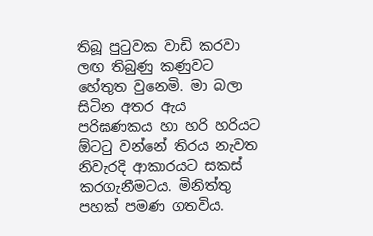තිබූ පුටුවක වාඩි කරවා ලඟ තිබුණු කණුවට හේතුත වුනෙමි. මා බලා සිටින අතර ඇය පරිඝණකය හා හරි හරියට ඕටටු වන්නේ තිරය නැවත නිවැරදි ආකාරයට සකස් කරගැනීමටය. මිනිත්තු පහක් පමණ ගතවිය.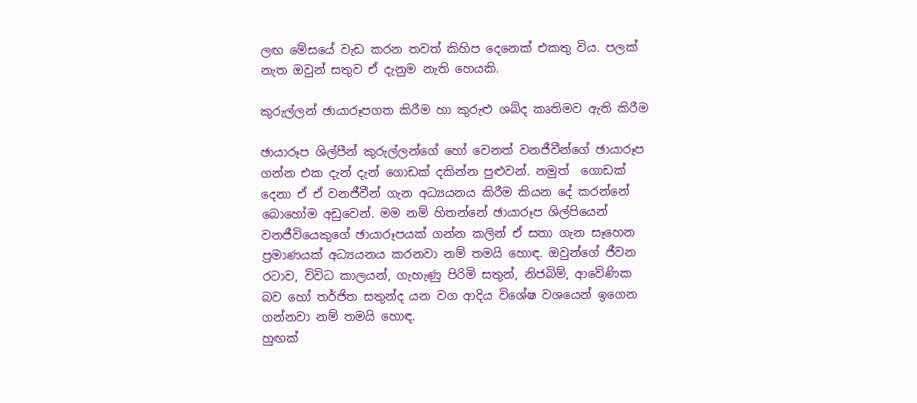ලඟ මේසයේ වැඩ කරන තවත් කිහිප දෙනෙක් එකතු විය. පලක් නැත ඔවුන් සතුව ඒ දැනුම නැති හෙයකි.

කුරුල්ලන් ඡායාරූපගත කිරීම හා කුරුළු ශබ්ද කෘතිමව ඇති කිරීම

ඡායාරූප ශිල්පීන් කුරුල්ලන්ගේ හෝ වෙනත් වනජීවීන්ගේ ඡායාරූප ගන්න එක දැන් දැන් ගොඩක් දකින්න පුළුවන්. නමුත්  ගොඩක් දෙනා ඒ ඒ වනජීවීන් ගැන අධ්‍යයනය කිරීම කියන දේ කරන්නේ බොහෝම අඩුවෙන්. මම නම් හිතන්නේ ඡායාරූප ශිල්පියෙන් වනජීවියෙකුගේ ඡායාරූපයක් ගන්න කලින් ඒ සතා ගැන සෑහෙන ප්‍රමාණයක් අධ්‍යයනය කරනවා නම් තමයි හොඳ. ඔවුන්ගේ ජීවන රටාව, විවිධ කාලයන්, ගැහැණු පිරිමි සතුන්, නිජබිම්, ආවේණික බව හෝ තර්ජිත සතුන්ද යන වග ආදිය වි‍ශේෂ වශයෙන් ඉගෙන ගන්නවා නම් තමයි හොඳ.
හුඟක්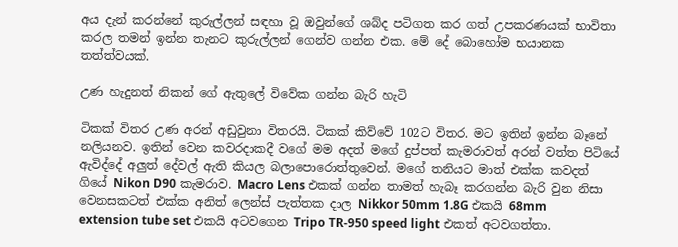අය දැන් කරන්‍නේ කුරුල්ලන් සඳහා වූ ඔවුන්ගේ ශබ්ද පටිගත කර ගත් උපකරණයක් භාවිතා කරල තමන් ඉන්න තැනට කුරුල්ලන් ගෙන්ව ගන්න එක. මේ දේ බොහෝම භයානක තත්ත්වයක්.

උණ හැදුනත් නිකන් ගේ ඇතුලේ විවේක ගන්න බැරි හැටි

ටිකක් විතර උණ අරන් අඩුවුනා විතරයි. ටිකක් කිව්වේ 102ට විතර. මට ඉතින් ඉන්න බෑනේ නලියනව. ඉතින් වෙන කවරදාකදී වගේ මම අදත් මගේ දුප්පත් කැමරාවත් අරන් වත්ත පිටියේ ඇවිද්දේ අලුත් දේවල් ඇති කියල බලාපොරොත්තුවෙන්. මගේ තනියට මාත් එක්ක කවදත් ගියේ Nikon D90 කැමරාව. Macro Lens එකක් ගන්න තාමත් හැබෑ කරගන්න බැරි වුන නිසා වෙනසකටත් එක්ක අනිත් ලෙන්ස් පැත්තක දාල Nikkor 50mm 1.8G එකයි 68mm extension tube set එකයි අටවගෙන Tripo TR-950 speed light එකත් අටවගත්තා.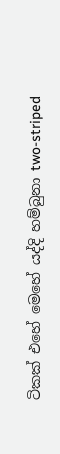ටිකක් එහේ මෙහේ යද්දි හම්බුනා two-striped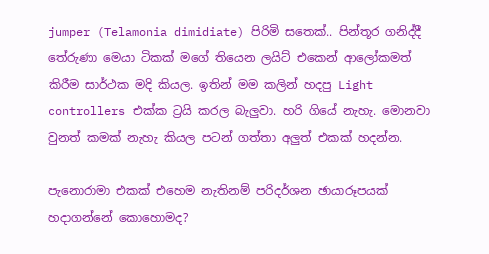jumper (Telamonia dimidiate) පිරිමි සතෙක්.. පින්තූර ගනිද්දී තේරුණා මෙයා ටිකක් මගේ තියෙන ලයිට් එකෙන් ආලෝකමත් කිරීම සාර්ථක මදි කියල. ඉතින් මම කලින් හදපු Light controllers එක්ක ට්‍රයි කරල බැලුවා. හරි ගියේ නැහැ. මොනවා වුනත් කමක් නැහැ කියල පටන් ගත්තා අලුත් එකක් හදන්න.

පැනොරාමා එකක් එහෙම නැතිනම් පරිදර්ශන ඡායාරූපයක් හදාගන්නේ කොහොමද?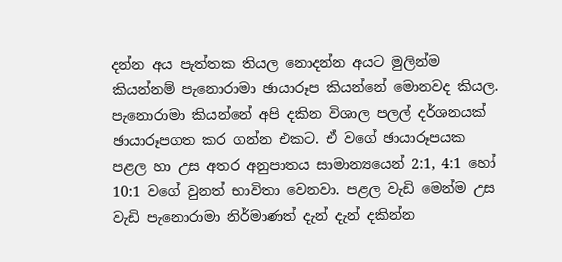දන්න අය පැත්තක තියල නොදන්න අයට මුලින්ම කියන්නම් පැනොරාමා ඡායාරූප කියන්නේ මොනවද කියල. පැනොරාමා කියන්නේ අපි දකින විශාල පලල් දර්ශනයක් ඡායාරූපගත කර ගන්න එකට. ඒ වගේ ඡායාරූපයක පළල හා උස අතර අනුපාතය සාමාන්‍යයෙන් 2:1, 4:1 හෝ 10:1 වගේ වුනත් භාවිතා වෙනවා. පළල වැඩි මෙන්ම උස වැඩි පැනොරාමා නිර්මාණත් දැන් දැන් දකින්න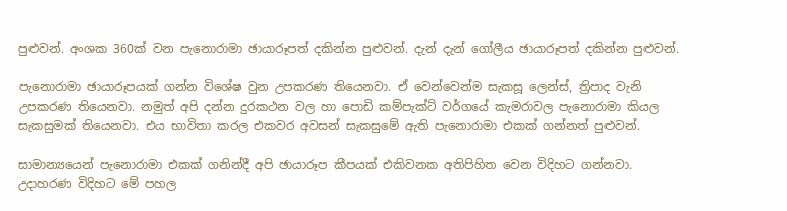පුළුවන්. අංශක 360ක් වන පැනොරාමා ඡායාරූපත් දකින්න පුළුවන්. දැන් දැන් ගෝලීය ඡායාරූපත් දකින්න පුළුවන්.

පැනොරාමා ඡායාරූපයක් ගන්න විශේෂ වුන උපකරණ තියෙනවා. ඒ වෙන්වෙන්ම සැකසූ ලෙන්ස්, ත්‍රිපාද වැනි උපකරණ තියෙනවා. නමුත් අපි දන්න දුරකථන වල හා පොඩි කම්පැක්ට් වර්ගයේ කැමරාවල පැනොරාමා කියල සැකසුමක් තියෙනවා. එය භාවිතා කරල එකවර අවසන් සැකසුමේ ඇති පැනොරාමා එකක් ගන්නත් පුළුවන්.

සාමාන්‍යයෙන් පැනොරාමා එකක් ගනින්දී අපි ඡායාරූප කීපයක් එකිවනක අතිපිහිත වෙන විදිහට ගන්නවා. උදාහරණ විදිහට මේ පහල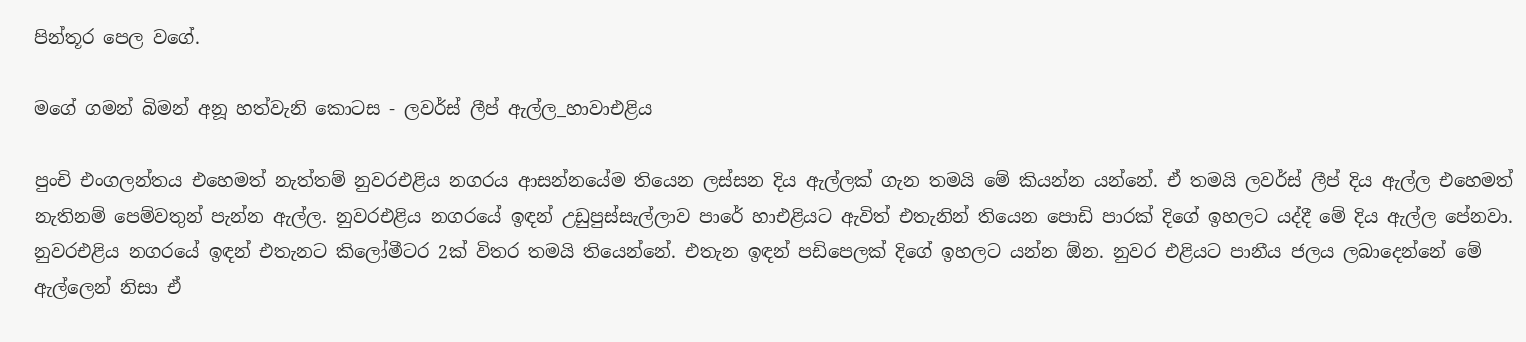පින්තූර පෙල වගේ.

මගේ ගමන් බිමන් අනූ හත්වැනි කොටස - ලවර්ස් ලීප් ඇල්ල_හාවාඑළිය

පුංචි එංගලන්තය එහෙමත් නැත්තම් නුවරඑළිය නගරය ආසන්නයේම තියෙන ලස්සන දිය ඇල්ලක් ගැන තමයි මේ කියන්න යන්නේ. ඒ තමයි ලවර්ස් ලීප් දිය ඇල්ල එහෙමත් නැතිනම් පෙම්වතුන් පැන්න ඇල්ල. නුවරඑළිය නගරයේ ඉඳන් උඩුපුස්සැල්ලාව පාරේ හාඑළියට ඇවිත් එතැනින් තියෙන පොඩි පාරක් දිගේ ඉහලට යද්දී මේ දිය ඇල්ල පේනවා. නුවරඑළිය නගරයේ ඉඳන් එතැනට කිලෝමීටර 2ක් විතර තමයි තියෙන්නේ. එතැන ඉඳන් පඩිපෙලක් දිගේ ඉහලට යන්න ඕන. නුවර එළියට පානීය ජලය ලබාදෙන්නේ මේ ඇල්ලෙන් නිසා ඒ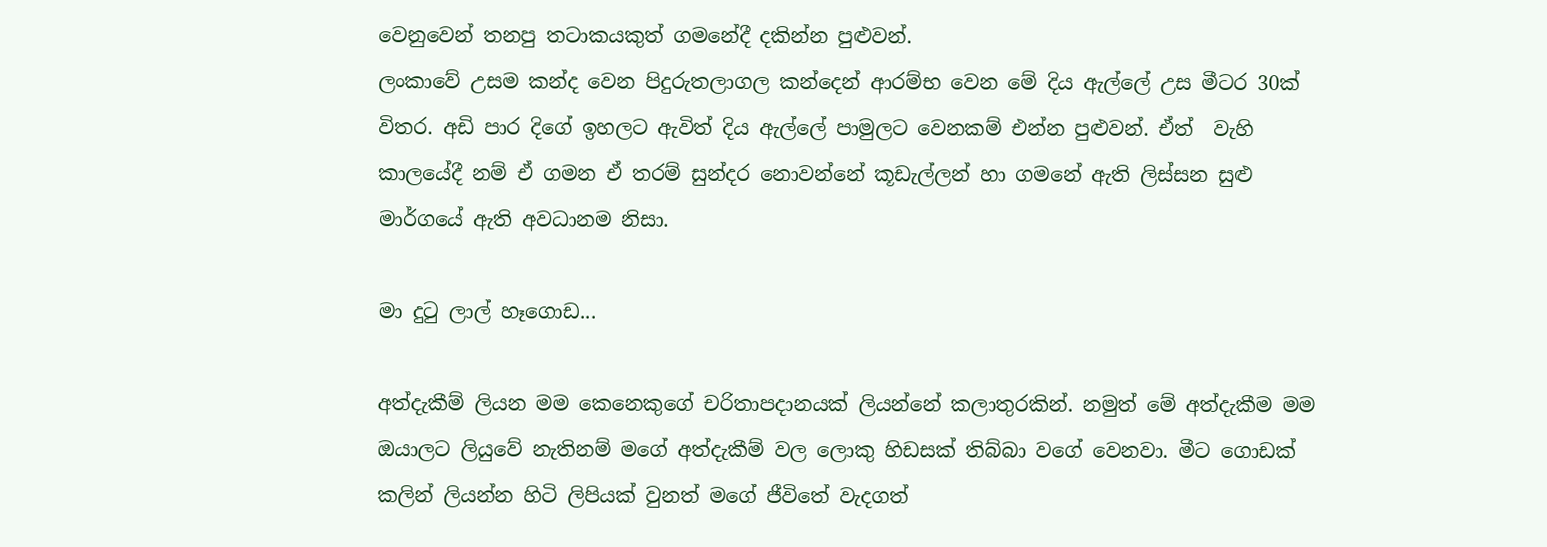වෙනුවෙන් තනපු තටාකයකුත් ගමනේදී දකින්න පුළුවන්.
ලංකාවේ උසම කන්ද වෙන පිදුරුතලාගල කන්දෙන් ආරම්භ වෙන මේ දිය ඇල්ලේ උස මීටර 30ක් විතර. අඩි පාර දිගේ ඉහලට ඇවිත් දිය ඇල්ලේ පාමුලට වෙනකම් එන්න පුළුවන්. ඒත්  වැහි කාලයේදී නම් ඒ ගමන ඒ තරම් සුන්දර නොවන්නේ කූඩැල්ලන් හා ගමනේ ඇති ලිස්සන සුළු මාර්ගයේ ඇති අවධානම නිසා.

මා දුටු ලාල් හෑ‍ගොඩ...

අත්දැකීම් ලියන මම කෙනෙකුගේ චරිතාපදානයක් ලියන්නේ කලාතුරකින්. නමුත් මේ අත්දැකීම මම ඔයාලට ලියුවේ නැතිනම් මගේ අත්දැකීම් වල ලොකු හිඩසක් තිබ්බා වගේ වෙනවා. මීට ගොඩක් කලින් ලියන්න හිටි ලිපියක් වුනත් මගේ ජීවිතේ වැදගත්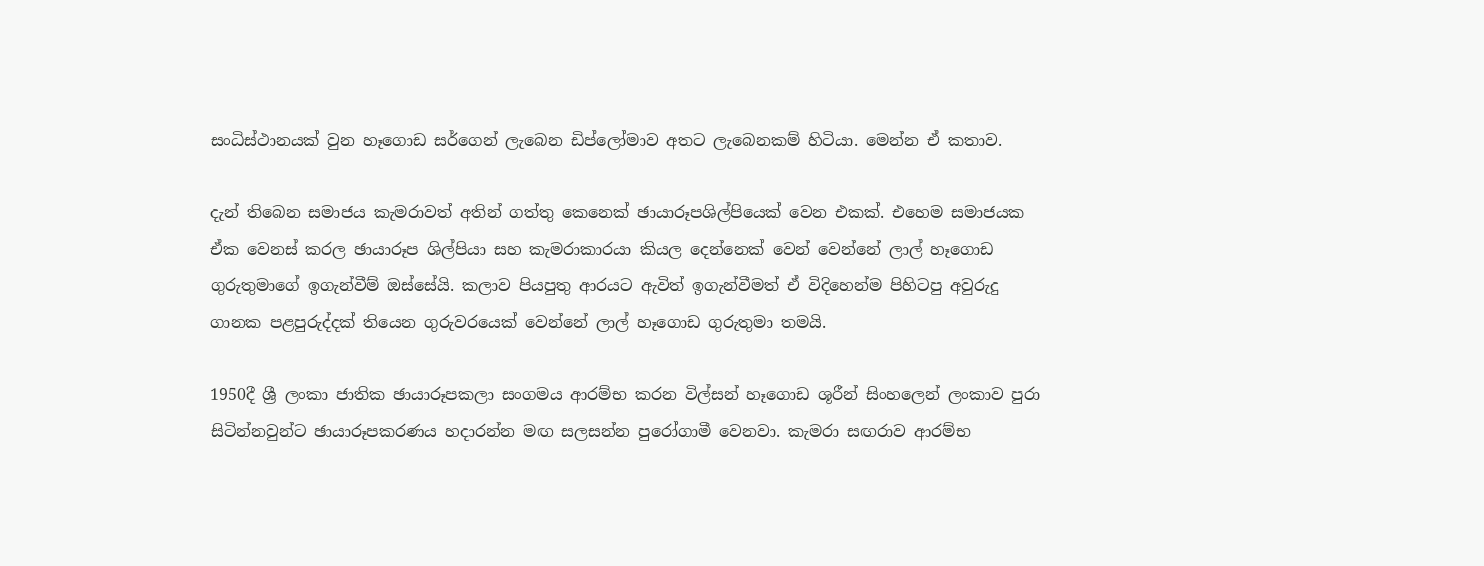සංධිස්ථානයක් වුන හෑගොඩ සර්ගෙන් ලැබෙන ඩිප්ලෝමාව අතට ලැබෙනකම් හිටියා. මෙන්න ඒ කතාව.

දැන් තිබෙන සමාජය කැමරාවත් අතින් ගත්තු කෙනෙක් ඡායාරූපශිල්පියෙක් වෙන එකක්. එහෙම සමාජයක ඒක වෙනස් කරල ඡායාරූප ශිල්පියා සහ කැමරාකාරයා කියල දෙන්නෙක් වෙන් වෙන්නේ ලාල් හෑගොඩ ගුරුතුමාගේ ඉගැන්වීම් ඔස්සේයි. කලාව පියපුතු ආරයට ඇවිත් ඉගැන්වීමත් ඒ විදිහෙන්ම පිහිටපු අවුරුදු ගානක පළපුරුද්දක් තියෙන ගුරුවරයෙක් වෙන්නේ ලාල් හෑගොඩ ගුරුතුමා තමයි.

1950දී ශ්‍රී ලංකා ජාතික ඡායාරූපකලා සංගමය ආරම්භ කරන විල්සන් හෑගොඩ ශූරීන් සිංහලෙන් ලංකාව පුරා සිටින්නවුන්ට ඡායාරූපකරණය හදාරන්න මඟ සලසන්න පුරෝගාමී වෙනවා. කැමරා සඟරාව ආරම්භ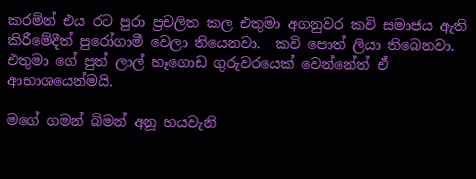කරමින් එය රට පුරා ප්‍රචලිත කල එතුමා අගනුවර කවි සමාජය ඇති කිරීමේදීත් පුරෝගාමී වෙලා තියෙනවා.  කවි පොත් ලියා තිබෙනවා. එතුමා ගේ පුත් ලාල් හෑගොඩ ගුරුවරයෙක් වෙන්නේත් ඒ ආභාශයෙන්මයි.

මගේ ගමන් බිමන් අනූ හයවැනි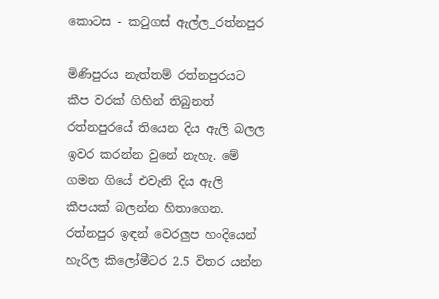කොටස - කටුගස් ඇල්ල_රත්නපුර

මිණිපුරය නැත්තම් රත්නපුරයට කීප වරක් ගිහින් තිබුනත් රත්නපුරයේ තියෙන දිය ඇලි බලල ඉවර කරන්න වුනේ නැහැ. මේ ගමන ගියේ එවැනි දිය ඇලි කීපයක් බලන්න හිතාගෙන. රත්නපුර ඉඳන් වෙරලුප හංදියෙන් හැරිල කිලෝමීටර 2.5 විතර යන්න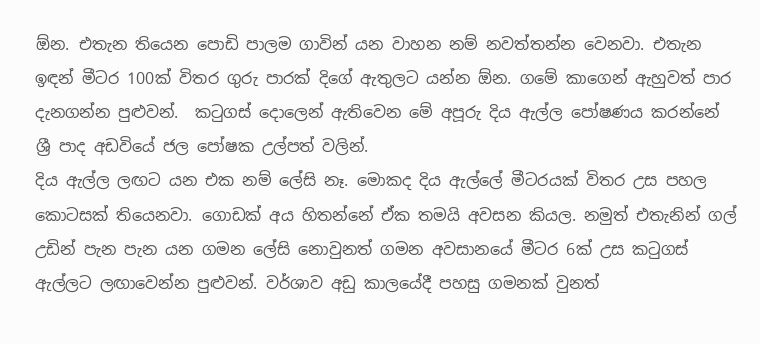ඕන. එතැන තියෙන පොඩි පාලම ගාවින් යන වාහන නම් නවත්තන්න වෙනවා. එතැන ඉඳන් මීටර 100ක් විතර ගුරු පාරක් දිගේ ඇතුලට යන්න ඕන. ගමේ කාගෙන් ඇහුවත් පාර දැනගන්න පුළුවන්.  කටුගස් දොලෙන් ඇතිවෙන මේ අපූරු දිය ඇල්ල පෝෂණය කරන්නේ ශ්‍රී පාද අඩවියේ ජල පෝෂක උල්පත් වලින්.
දිය ඇල්ල ලඟට යන එක නම් ලේසි නෑ. මොකද දිය ඇල්ලේ මීටරයක් විතර උස පහල කොටසක් තියෙනවා. ගොඩක් අය හිතන්නේ ඒක තමයි අවසන කියල. නමුත් එතැනින් ගල් උඩින් පැන පැන යන ගමන ලේසි නොවුනත් ගමන අවසානයේ මීටර 6ක් උස කටුගස් ඇල්ලට ලඟාවෙන්න පුළුවන්. වර්ශාව අඩු කාලයේදී පහසු ගමනක් වුනත්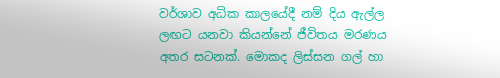වර්ශාව අධික කාලයේදී නම් දිය ඇල්ල ලඟට යනවා කියන්නේ ජීවිතය මරණය අතර සටනක්. මොකද ලිස්සන ගල් හා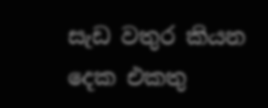සැඩ වතුර කියන දෙක එකතු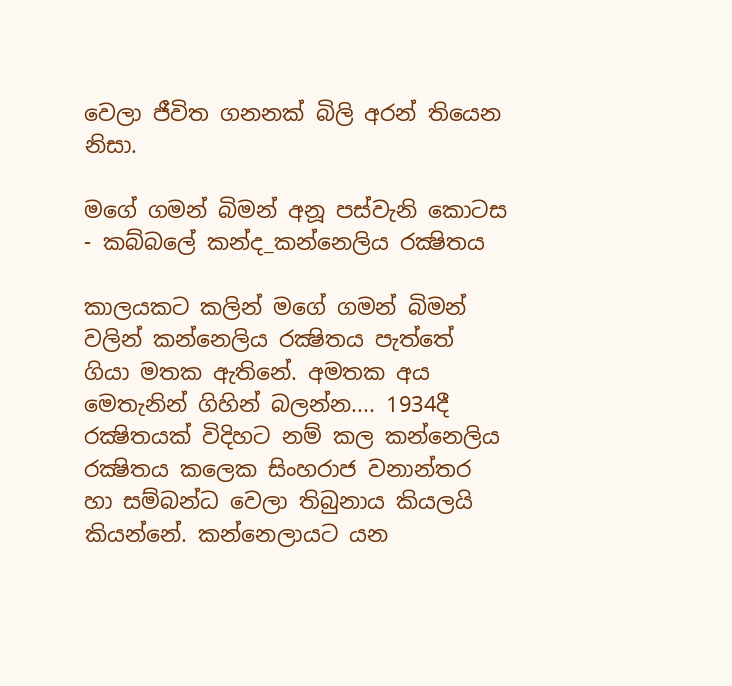වෙලා ජීවිත ගනනක් බිලි අරන් තියෙන නිසා.

මගේ ගමන් බිමන් අනූ පස්වැනි කොටස - කබ්බලේ කන්ද_කන්නෙලිය රක්‍ෂිතය

කාලයකට කලින් මගේ ගමන් බිමන් වලින් කන්නෙලිය රක්‍ෂිතය පැත්තේ ගියා මතක ඇතිනේ. අමතක අය මෙතැනින් ගිහින් බලන්න.... 1934දී රක්‍ෂිතයක් විදිහට නම් කල කන්නෙලිය රක්‍ෂිතය කලෙක සිංහරාජ වනාන්තර හා සම්බන්ධ වෙලා තිබුනාය කියලයි කියන්නේ. කන්නෙලායට යන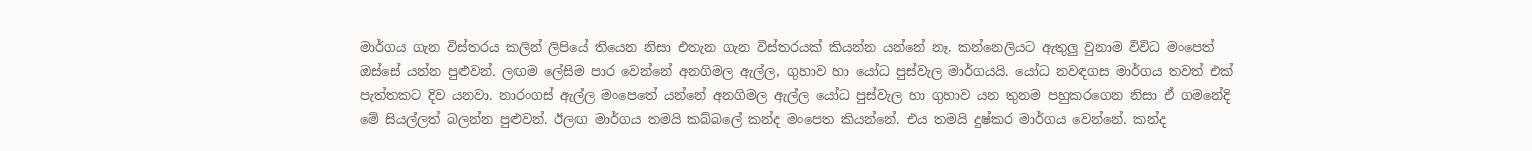මාර්ගය ගැන විස්තරය කලින් ලිපියේ තියෙන නිසා එතැන ගැන විස්තරයක් කියන්න යන්නේ නෑ. කන්නෙලියට ඇතුලු වුනාම විවිධ මංපෙත් ඔස්සේ යන්න පුළුවන්. ලඟම ලේසිම පාර වෙන්නේ අනගිමල ඇල්ල, ගුහාව හා යෝධ පුස්වැල මාර්ගයයි. යෝධ නවඳගස මාර්ගය තවත් එක් පැත්තකට දිව යනවා. නාරංගස් ඇල්ල මංපෙතේ යන්නේ අනගිමල ඇල්ල යෝධ පුස්වැල හා ගුහාව යන තුනම පහුකරගෙන නිසා ඒ ගමනේදි මේ සියල්ලත් බලන්න පුළුවන්. ඊලඟ මාර්ගය තමයි කබ්බලේ කන්ද මංපෙත කියන්නේ. එය තමයි දුෂ්කර මාර්ගය වෙන්නේ. කන්ද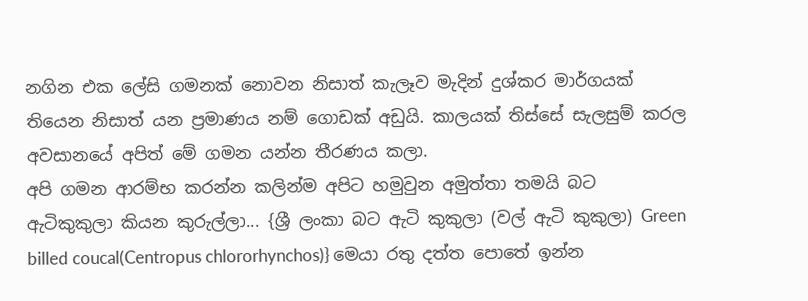නගින එක ලේසි ගමනක් නොවන නිසාත් කැලෑව මැදින් දුශ්කර මාර්ගයක් තියෙන නිසාත් යන ප්‍රමාණය නම් ගොඩක් අඩුයි. කාලයක් ති‍ස්සේ සැලසුම් කරල අවසානයේ අපිත් මේ ගමන යන්න තීරණය කලා.
අපි ගමන ආරම්භ කරන්න කලින්ම අපිට හමුවුන අමුත්තා තමයි බට ඇටිකුකුලා කියන කුරුල්ලා... {ශ්‍රී ලංකා බට ඇටි කුකුලා (වල් ඇටි කුකුලා) Green billed coucal(Centropus chlororhynchos)} මෙයා රතු දත්ත පොතේ ඉන්න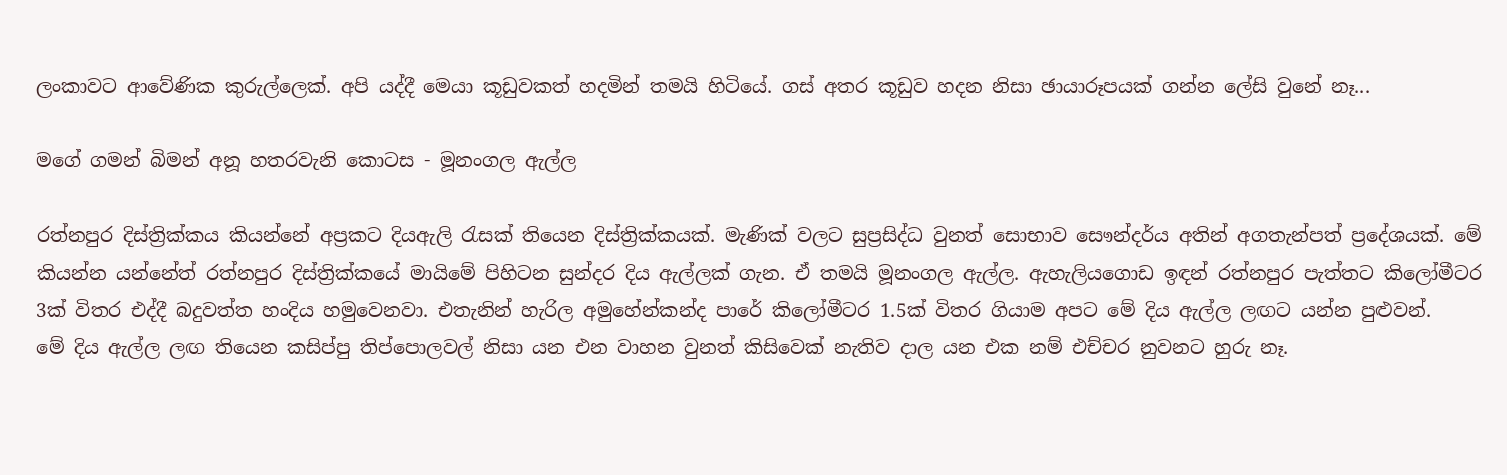ලංකාවට ආවේණික කුරුල්ලෙක්. අපි යද්දී මෙයා කූඩුවකත් හදමින් තමයි හිටියේ. ගස් අතර කූඩුව හදන නිසා ඡායාරූපයක් ගන්න ලේසි වුනේ නෑ...

මගේ ගමන් බිමන් අනූ හතරවැනි කොටස - මූනංගල ඇල්ල

රත්නපුර දිස්ත්‍රික්කය කියන්නේ අප්‍රකට දියඇලි රැසක් තියෙන දිස්ත්‍රික්කයක්. මැණික් වලට සුප්‍රසිද්ධ වුනත් සොභාව සෞන්දර්ය අතින් අගතැන්පත් ප්‍රදේශයක්. මේ කියන්න යන්නේත් රත්නපුර දිස්ත්‍රික්‍කයේ මායිමේ පිහිටන සුන්දර දිය ඇල්ලක් ගැන. ඒ තමයි මූනංගල ඇල්ල. ඇහැලියගොඩ ඉඳන් රත්නපුර පැත්තට කිලෝමීටර 3ක් විතර එද්දී බදුවත්ත හංදිය හමුවෙනවා. එතැනින් හැරිල අමුහේන්කන්ද පාරේ කිලෝමීටර 1.5ක් විතර ගියාම අපට මේ දිය ඇල්ල ලඟට යන්න පුළුවන්.
මේ දිය ඇල්ල ලඟ තියෙන කසිප්පු තිප්පොලවල් නිසා යන එන වාහන වුනත් කිසිවෙක් නැතිව දාල යන එක නම් එච්චර නුවනට හුරු නෑ.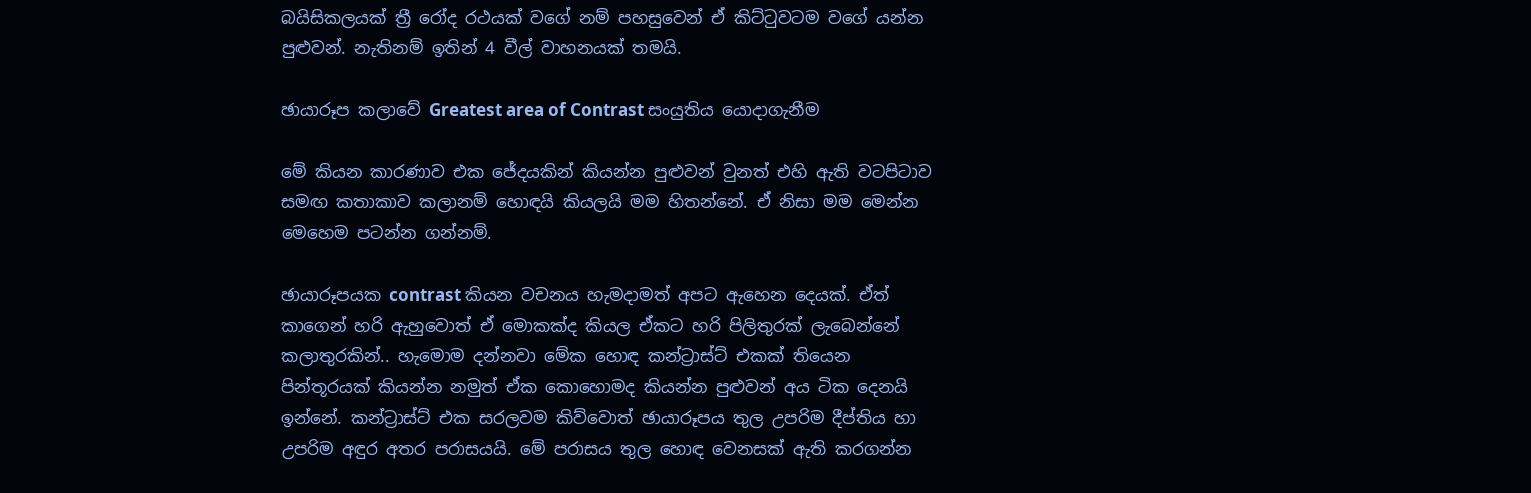බයිසිකලයක් ත්‍රී රෝද රථයක් වගේ නම් පහසුවෙන් ඒ කිට්ටුවටම වගේ යන්න පුළුවන්. නැතිනම් ඉතින් 4 වීල් වාහනයක් තමයි.

ඡායාරූප කලාවේ Greatest area of Contrast සංයුතිය යොදාගැනීම

මේ කියන කාරණාව එක ජේදයකින් කියන්න පුළුවන් වුනත් එහි ඇති වටපිටාව සමඟ කතාකාව කලානම් හොඳයි කියලයි මම හිතන්නේ. ඒ නිසා මම මෙන්න මෙහෙම පටන්න ගන්නම්.

ඡායාරූපයක contrast කියන වචනය හැමදාමත් අපට ඇහෙන දෙයක්. ඒත් කාගෙන් හරි ඇහුවොත් ඒ මොකක්ද කියල ඒකට හරි පිලිතුරක් ලැබෙන්නේ කලාතුරකින්.. හැමොම දන්නවා මේක හොඳ කන්ට්‍රාස්ට් එකක් තියෙන පින්තූරයක් කියන්න නමුත් ඒක කොහොමද කියන්න පුළුවන් අය ටික දෙනයි ඉන්නේ. කන්ට්‍රාස්ට් එක සරලවම කිව්වොත් ඡායාරූපය තුල උපරිම දීප්තිය හා උපරිම අඳුර අතර පරාසයයි. මේ පරාසය තුල හොඳ වෙනසක් ඇති කරගන්න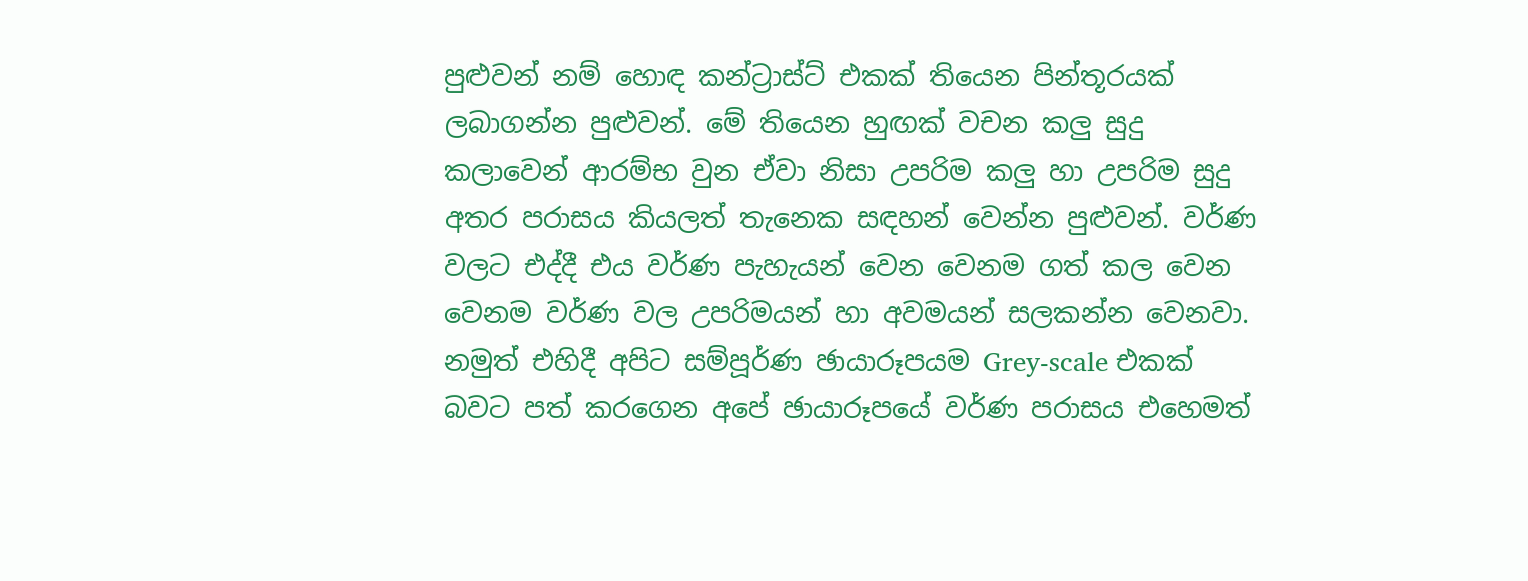පුළුවන් නම් හොඳ කන්ට්‍රාස්ට් එකක් තියෙන පින්තූරයක් ලබාගන්න පුළුවන්. මේ තියෙන හුඟක් වචන කලු සුදු කලාවෙන් ආරම්භ වුන ඒවා නිසා උපරිම කලු හා උපරිම සුදු අතර පරාසය කියලත් තැනෙක සඳහන් වෙන්න පුළුවන්. වර්ණ වලට එද්දී එය වර්ණ පැහැයන් වෙන වෙනම ගත් කල වෙන වෙනම වර්ණ වල උපරිමයන් හා අවමයන් සලකන්න වෙනවා. නමුත් එහිදී අපිට සම්පූර්ණ ඡායාරූපයම Grey-scale එකක් බවට පත් කරගෙන අපේ ඡායාරූපයේ වර්ණ පරාසය එහෙමත්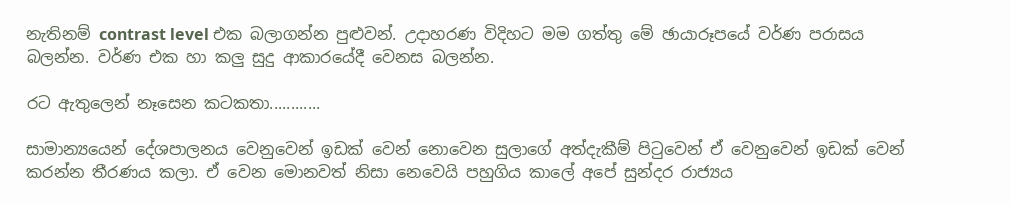නැතිනම් contrast level එක බලාගන්න පුළුවන්. උදාහරණ විදිහට මම ගත්තු මේ ඡායාරූපයේ වර්ණ පරාසය බලන්න. වර්ණ එක හා කලු සුදු ආකාරයේදී වෙනස බලන්න.

රට ඇතුලෙන් නෑසෙන කටකතා............

සාමාන්‍යයෙන් දේශපාලනය වෙනුවෙන් ඉඩක් වෙන් නොවෙන සුලාගේ අත්දැකීම් පිටුවෙන් ඒ වෙනුවෙන් ඉඩක් වෙන් කරන්න තීරණය කලා. ඒ වෙන මොනවත් නිසා නෙවෙයි පහුගිය කාලේ අපේ සුන්දර රාජ්‍යය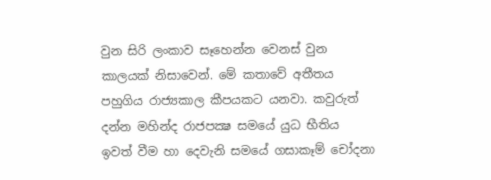වුන සිරි ලංකාව සෑහෙන්න වෙනස් වුන කාලයක් නිසාවෙන්. මේ කතාවේ අතීතය පහුගිය රාජ්‍යකාල කීපයකට යනවා. කවුරුත් දන්න මහින්ද රාජපක්‍ෂ සමයේ යුධ භීතිය ඉවත් වීම හා දෙවැනි සමයේ ගසාකෑම් චෝදනා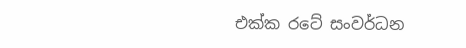එක්ක රටේ සංවර්ධන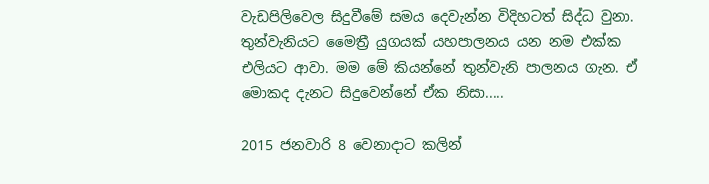වැඩපිලිවෙල සිදුවීමේ සමය දෙවැන්න විදිහටත් සිද්ධ වුනා. තුන්වැනියට මෛත්‍රී යුගයක් යහපාලනය යන නම එක්ක එලියට ආවා. මම මේ කියන්නේ තුන්වැනි පාලනය ගැන. ඒ මොකද දැනට සිදුවෙන්නේ ඒක නිසා.....

2015 ජනවාරි 8 වෙනාදාට කලින්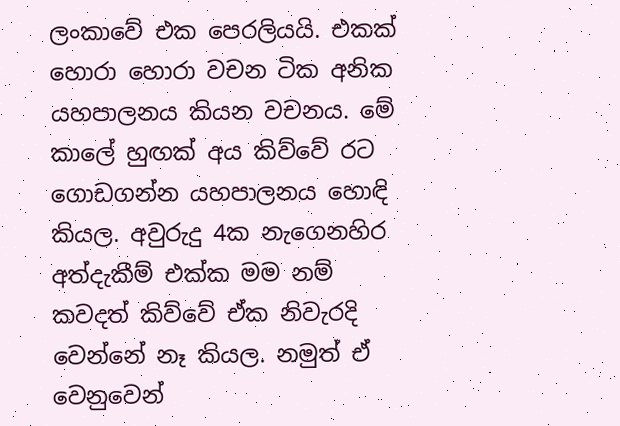ලංකාවේ එක පෙරලියයි. එකක් හොරා හොරා වචන ටික අනික යහපාලනය කියන වචනය. මේ කාලේ හුඟක් අය කිව්වේ රට ගොඩගන්න යහපාලනය හොඳි කියල. අවුරුදු 4ක නැගෙනහිර අත්දැකීම් එක්ක මම නම් කවදත් කිව්වේ ඒක නිවැරදි වෙන්නේ නෑ කියල. නමුත් ඒ වෙනුවෙන්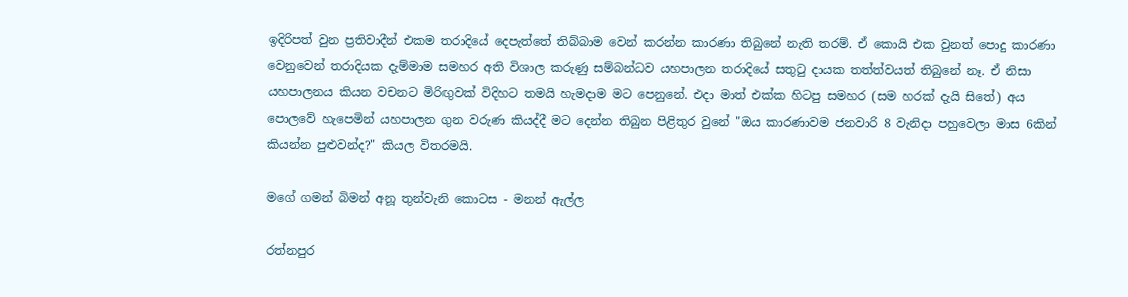ඉදිරිපත් වුන ප්‍රතිවාදීන් එකම තරාදියේ දෙපැත්තේ තිබ්බාම වෙන් කරන්න කාරණා තිබුනේ නැති තරම්. ඒ කොයි එක වුනත් පොදු කාරණා වෙනුවෙන් තරාදියක දැම්මාම සමහර අති විශාල කරුණු සම්බන්ධව යහපාලන තරාදියේ සතුටු දායක තත්ත්වයත් තිබුනේ නෑ. ඒ නිසා යහපාලනය කියන වචනට මිරිඟුවක් විදිහට තමයි හැමදාම මට පෙනුනේ. එදා මාත් එක්ක හිටපු සමහර (සම හරක් දැයි සිතේ) අය පොලවේ හැපෙමින් යහපාලන ගුන වරුණ කියද්දී මට දෙන්න තිබුන පිළිතුර වුනේ "ඔය කාරණාවම ජනවාරි 8 වැනිදා පහුවෙලා මාස 6කින් කියන්න පුළුවන්ද?" කියල විතරමයි.

මගේ ගමන් බිමන් අනූ තුන්වැනි කොටස - මනන් ඇල්ල

රත්නපුර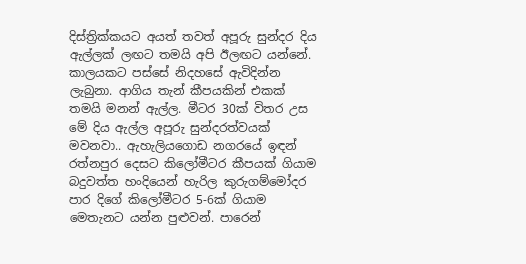දිස්ත්‍රික්කයට අයත් තවත් අපූරු සුන්දර දිය ඇල්ලක් ලඟට තමයි අපි ඊලඟට යන්නේ. කාලයකට පස්සේ නිදහසේ ඇවිදින්න ලැබුනා. ආගිය තැන් කීපයකින් එකක් තමයි මනන් ඇල්ල. මීටර 30ක් විතර උස මේ දිය ඇල්ල අපූරු සුන්දරත්වයක් මවනවා.. ඇහැලියගොඩ නගරයේ ඉඳන් රත්නපුර දෙසට කිලෝමීටර කීපයක් ගියාම බදුවත්ත හංදියෙන් හැරිල කුරුගම්මෝදර පාර දිගේ කි‍ලෝමීටර 5-6ක් ගියාම මෙතැනට යන්න පුළුවන්. පාරෙන්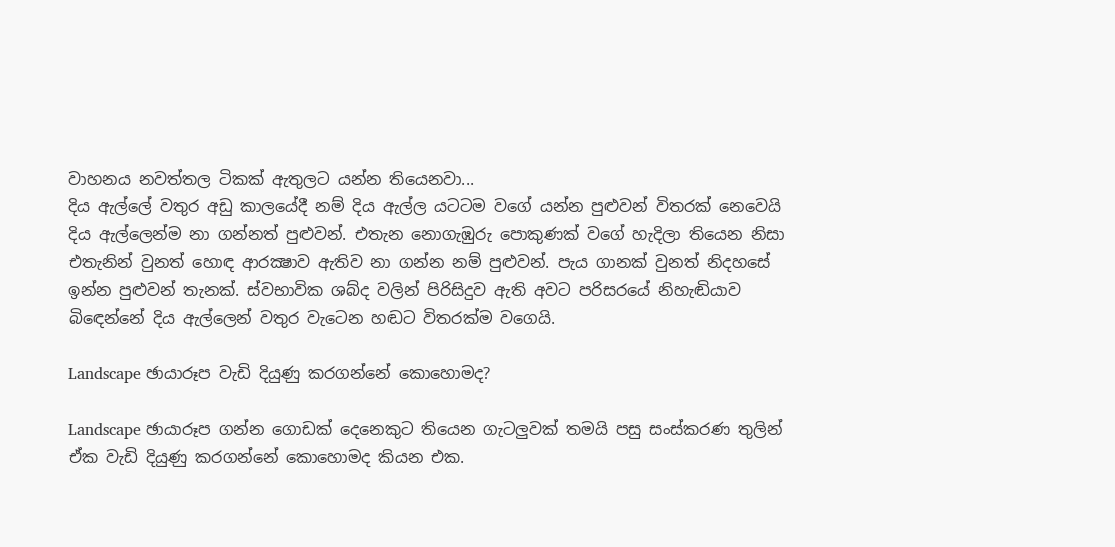වාහනය නවත්තල ටිකක් ඇතුලට යන්න තියෙනවා...
දිය ඇල්ලේ වතුර අඩු කාලයේදී නම් දිය ඇල්ල යටටම වගේ යන්න පුළුවන් විතරක් නෙවෙයි දිය ඇල්ලෙන්ම නා ගන්නත් පුළුවන්. එතැන නොගැඹුරු පොකුණක් වගේ හැදිලා තියෙන නිසා එතැනින් වුනත් හොඳ ආරක්‍ෂාව ඇතිව නා ගන්න නම් පුළුවන්. පැය ගානක් වුනත් නිදහසේ ඉන්න පුළුවන් තැනක්. ස්වභාවික ශබ්ද වලින් පිරිසිදුව ඇති අවට පරිසරයේ නිහැඬියාව බි‍ඳෙන්නේ දිය ඇල්ලෙන් වතුර වැටෙන හඬට විතරක්ම වගෙයි.

Landscape ඡායාරූප වැඩි දියුණු කරගන්නේ කොහොමද?

Landscape ඡායාරූප ගන්න ගොඩක් දෙනෙකුට තියෙන ගැටලුවක් තමයි පසු සංස්කරණ තුලින් ඒක වැඩි දියුණු කරගන්නේ කොහොමද කියන එක.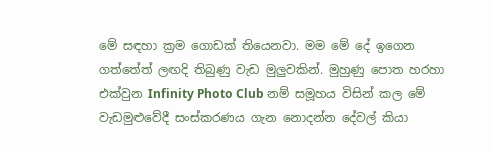මේ සඳහා ක්‍රම ගොඩක් තියෙනවා. මම මේ දේ ඉගෙන ගත්තේත් ලඟදි තිබුණු වැඩ මුලුවකින්. මුහුණු පොත හරහා එක්වුන Infinity Photo Club නම් සමූහය විසින් කල මේ වැඩමුළුවේදී සංස්කරණය ගැන නොදන්න දේවල් කියා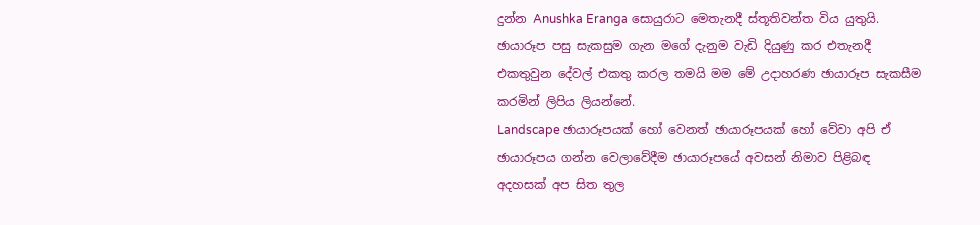දුන්න Anushka Eranga සොයුරාට මෙතැනදී ස්තූතිවන්ත විය යුතුයි. ඡායාරූප පසු සැකසුම ගැන මගේ දැනුම වැඩි දියුණු කර එතැනදී එකතුවුන දේවල් එකතු කරල තමයි මම මේ උදාහරණ ඡායාරූප සැකසීම කරමින් ලිපිය ලියන්නේ.
Landscape ඡායාරූපයක් හෝ වෙනත් ඡායාරූපයක් හෝ වේවා අපි ඒ ඡායාරූපය ගන්න වෙලාවේදීම ඡායාරූපයේ අවසන් නිමාව පිළිබඳ අදහසක් අප සිත තුල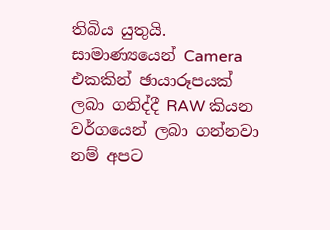තිබිය යුතුයි. සාමාණ්‍යයෙන් Camera එකකින් ඡායාරූපයක් ලබා ගනිද්දී RAW කියන වර්ගයෙන් ලබා ගන්නවා නම් අපට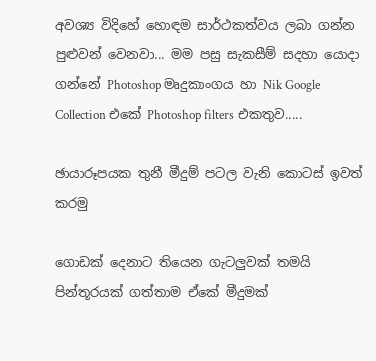අවශ්‍ය විදිහේ හොඳම සාර්ථකත්වය ලබා ගන්න පුළුවන් වෙනවා... මම පසු සැකසීම් සදහා යොදා ගන්නේ Photoshop මෘදුකාංගය හා Nik Google Collection එකේ Photoshop filters එකතුව.....

ඡායාරූපයක තුනී මීදුම් පටල වැනි කොටස් ඉවත් කරමු

ගොඩක් දෙනාට තියෙන ගැටලුවක් තමයි පින්තූරයක් ගත්තාම ඒකේ මීදුමක්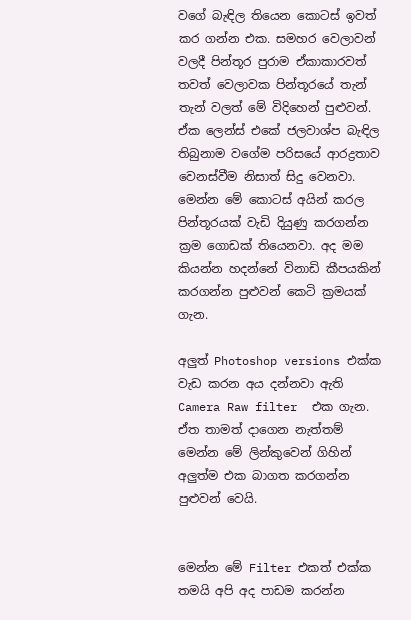වගේ බැඳිල තියෙන කොටස් ඉවත් කර ගන්න එක. සමහර වෙලාවන් වලදී පින්තූර පුරාම ඒකාකාරවත් තවත් වෙලාවක පින්තූරයේ තැන් තැන් වලත් මේ විදිහෙන් පුළුවන්. ඒක ලෙන්ස් එකේ ජලවාශ්ප බැඳිල තිබුනාම වගේම පරිසයේ ආරද්‍රතාව වෙනස්වීම නිසාත් සිදු වෙනවා. මෙන්න මේ කොටස් අයින් කරල පින්තූරයක් වැඩි දියුණු කරගන්න ක්‍රම ගොඩක් තියෙනවා. අද මම කියන්න හදන්නේ විනාඩි කීපයකින් කරගන්න පුළුවන් කෙටි ක්‍රමයක් ගැන.

අලුත් Photoshop versions එක්ක වැඩ කරන අය දන්නවා ඇති Camera Raw filter  එක ගැන. ඒත තාමත් දාගෙන නැත්තම් මෙන්න මේ ලින්කුවෙන් ගිහින් අලුත්ම එක බාගත කරගන්න පුළුවන් වෙයි.


මෙන්න මේ Filter එකත් එක්ක තමයි අපි අද පාඩම කරන්න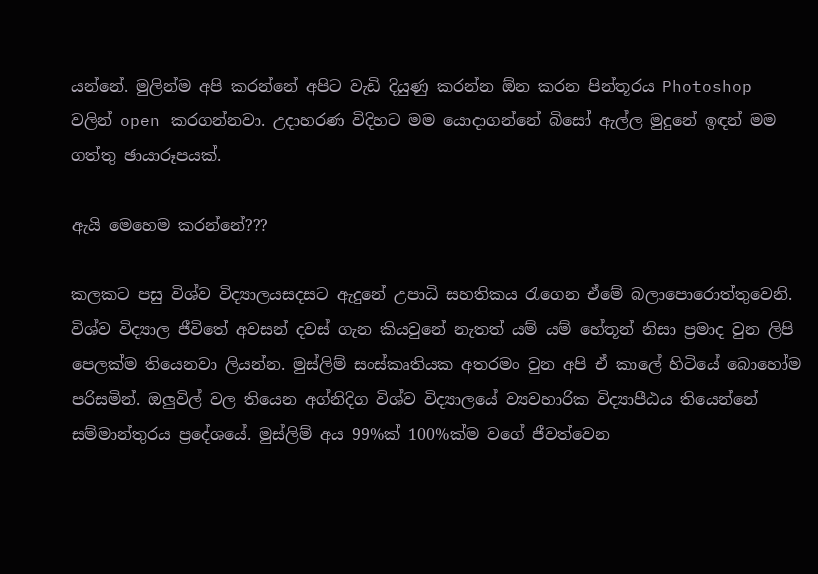යන්නේ. මුලින්ම අපි කරන්නේ අපිට ‍වැඩි දියුණු කරන්න ඕන කරන පින්තූරය Photoshop වලින් open කරගන්නවා. උදාහරණ විදිහට මම යොදාගන්නේ බිසෝ ඇල්ල මුදුනේ ඉඳන් මම ගත්තු ඡායාරූපයක්.

ඇයි මෙහෙම කරන්නේ???

කලකට පසු විශ්ව විද්‍යාලයසදසට ඇදුනේ උපාධි සහතිකය රැගෙන ඒමේ බලාපොරොත්තුවෙනි. විශ්ව විද්‍යාල ජීවිතේ අවසන් දවස් ගැන කියවුනේ නැතත් යම් යම් හේතූන් නිසා ප්‍රමාද වුන ලිපි පෙලක්ම තියෙනවා ලියන්න. මුස්ලිම් සංස්කෘතියක අතරමං වුන අපි ඒ කාලේ හිටියේ බොහෝම පරිසමින්. ඔලුවිල් වල තියෙන අග්නිදිග විශ්ව විද්‍යාලයේ ව්‍යවහාරික විද්‍යාපීඨය තියෙන්නේ සම්මාන්තුරය ප්‍රදේශයේ. මුස්ලිම් අය 99%ක් 100%ක්ම වගේ ජීවත්වෙන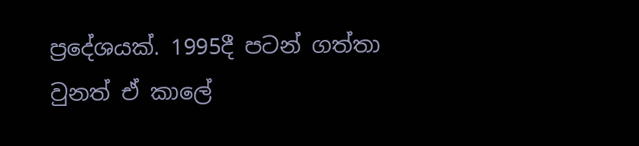ප්‍රදේශයක්. 1995දී පටන් ගත්තා වුනත් ඒ කාලේ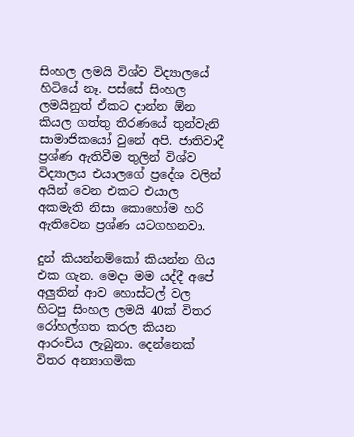සිංහල ලමයි විශ්ව විද්‍යාලයේ හිටියේ නෑ. පස්සේ සිංහල ලමයිනුත් ඒකට දාන්න ඕන කියල ගත්තු තීරණයේ තුන්වැනි සාමාජිකයෝ වුනේ අපි. ජාතිවාදී ප්‍රශ්ණ ඇතිවීම තුලින් විශ්ව විද්‍යාලය එයාලගේ ප්‍රදේශ වලින් අයින් වෙන එකට එයාල අකමැති නිසා කොහෝම හරි ඇතිවෙන ප්‍රශ්ණ යටගහනවා.

දුන් කියන්නම්කෝ කියන්න ගිය එක ගැන. මෙදා මම යද්දී අපේ අලුතින් ආව හොස්ටල් වල හිටපු සිංහල ලමයි 40ක් විතර රෝහල්ගත කරල කියන ආරංචිය ලැබුනා. දෙන්නෙක් විතර අන්‍යාගමික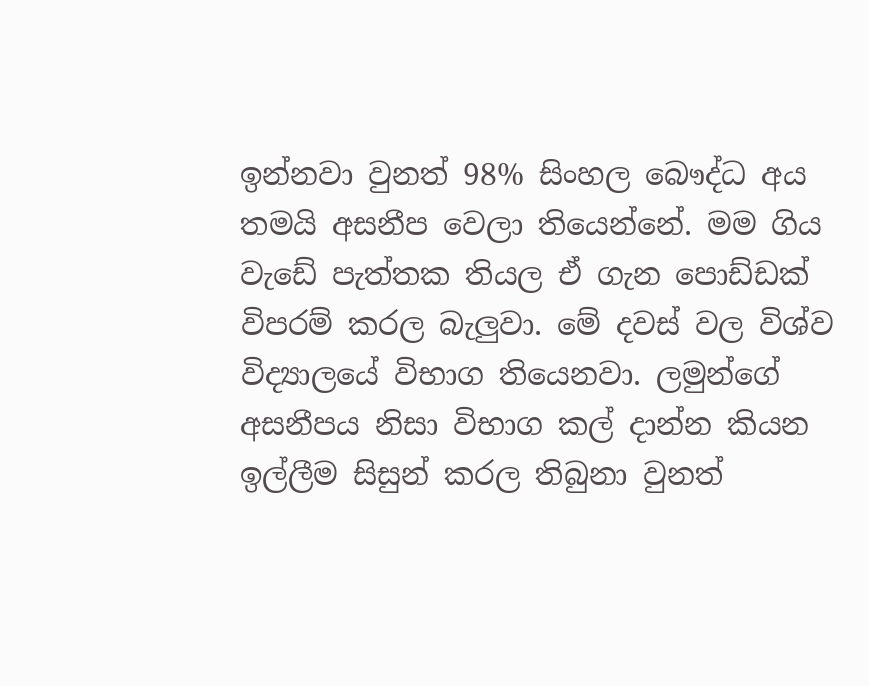ඉන්නවා වුනත් 98% සිංහල බෞද්ධ අය තමයි අසනීප වෙලා තියෙන්නේ. මම ගිය වැඩේ පැත්තක තියල ඒ ගැන පොඩ්ඩක් විපරම් කරල බැලුවා. මේ දවස් වල විශ්ව විද්‍යාලයේ විභාග තියෙනවා. ලමුන්ගේ අසනීපය නිසා විභාග කල් දාන්න කියන ඉල්ලීම සිසුන් කරල තිබුනා වුනත්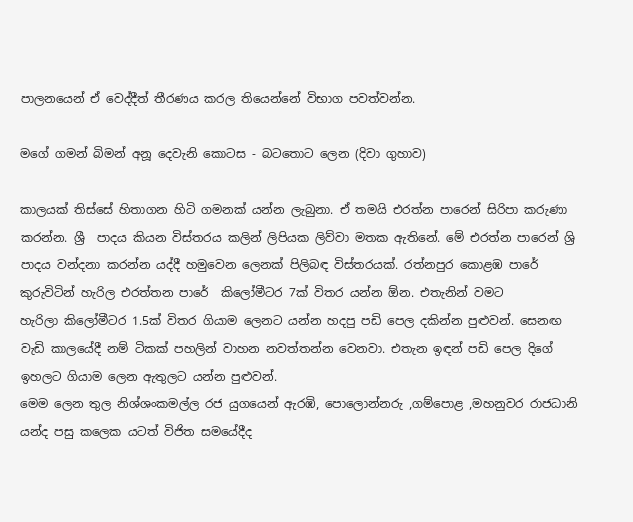පාලනයෙන් ඒ වෙද්දීත් තීරණය කරල තියෙන්නේ විභාග පවත්වන්න.

මගේ ගමන් බිමන් අනූ දෙවැනි කොටස - බටතොට ලෙන (දිවා ගුහාව)

කාලයක් තිස්සේ හිතාගන හිටි ගමනක් යන්න ලැබුනා. ඒ තමයි එරත්න පාරෙන් සිරිපා කරුණා කරන්න. ශ්‍රී  පාදය කියන විස්තරය කලින් ලිපියක ලිව්වා මතක ඇතිනේ. මේ එරත්න පාරෙන් ශ්‍රි පාදය වන්දනා කරන්න යද්දී හමුවෙන ලෙනක් පිලිබඳ විස්තරයක්. රත්නපුර කොළඹ පාරේ කුරුවිටින් හැරිල එරත්තන පාරේ  කිලෝමීටර 7ක් විතර යන්න ඕන. එතැනින් වමට හැරිලා ‍කිලෝමීටර 1.5ක් විතර ගියාම ලෙනට යන්න හදපු පඩි පෙල දකින්න පුළුවන්. සෙනඟ වැඩි කාලයේදී නම් ටිකක් පහලින් වාහන නවත්තන්න වෙනවා. එතැන ඉඳන් පඩි පෙල දිගේ ඉහලට ගියාම ලෙන ඇතුලට යන්න පුළුවන්.
මෙම ලෙන තුල නිශ්ශංකමල්ල රජ යුගයෙන් ඇරඹි, පොලොන්නරු ,ගම්පොළ ,මහනුවර රාජධානි යන්ද පසු කලෙක යටත් විජිත සමයේදීද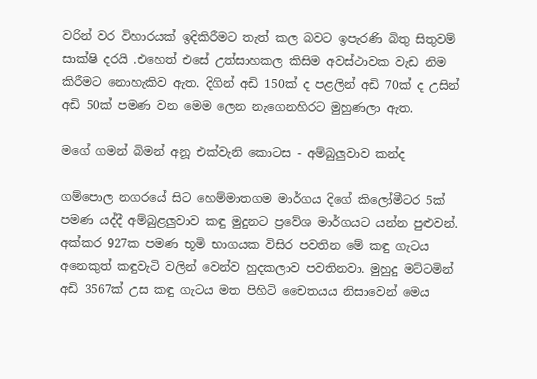වරින් වර විහාරයක් ඉදිකිරීමට තැත් කල බවට ඉපැරණි බිතු සිතුවම් සාක්ෂි දරයි .එහෙත් එසේ උත්සාහකල කිසිම අවස්ථාවක වැඩ නිම කිරීමට නොහැකිව ඇත. දිගින් අඩි 150ක් ද පළලින් අඩි 70ක් ද උසින් අඩි 50ක් පමණ වන මෙම ලෙන නැගෙනහිරට මුහුණලා ඇත.

මගේ ගමන් බිමන් අනූ එක්වැනි කොටස - අම්බුලුවාව කන්ද

ගම්පොල නගරයේ සිට හෙම්මාතගම මාර්ගය දිගේ කිලෝමීටර 5ක් පමණ යද්දී අම්බුළලුවාව කඳු මුදුනට ප්‍රවේශ මාර්ගයට යන්න පුළුවන්. අක්කර 927ක පමණ භූමි භාගයක විසිර පවතින මේ කඳු ගැටය අනෙකුත් කඳුවැටි වලින් වෙන්ව හුදකලාව පවතිනවා. මුහුදු මට්ටමින් අඩි 3567ක් උස කඳු ගැටය මත පිහිටි චෛතයය නිසාවෙන් මෙය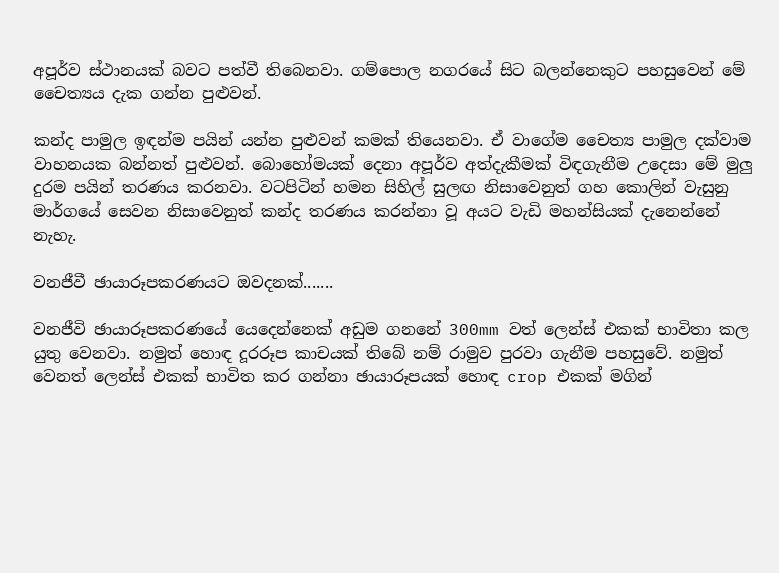අපූර්ව ස්ථානයක් බවට පත්වී තිබෙනවා. ගම්පොල නගරයේ සිට බලන්නෙකුට පහසුවෙන් මේ චෛත්‍යය දැක ගන්න පුළුවන්.

කන්ද පාමුල ඉඳන්ම පයින් යන්න පුළුවන් කමක් තියෙනවා. ඒ වාගේම චෛත්‍ය පාමුල දක්වාම වාහනයක බන්නත් පුළුවන්. බොහෝමයක් දෙනා අපූර්ව අත්දැකීමක් විඳගැනීම උදෙසා මේ මුලු දුරම පයින් තරණය කරනවා. වටපිටින් හමන සිහිල් සුලඟ නිසාවෙනුත් ගහ කොලින් වැසුනු මාර්ගයේ සෙවන නිසාවෙනුත් කන්ද තරණය කරන්නා වූ අයට වැඩි මහන්සියක් දැනෙන්නේ නැහැ.

වනජීවී ඡායාරූපකරණයට ඔවදනක්.......

වනජීවි ඡායාරූපකරණයේ යෙදෙන්නෙක් අඩුම ගනනේ 300mm වත් ලෙන්ස් එකක් භාවිතා කල යුතු වෙනවා. නමුත් හොඳ දූරරූප කාචයක් තිබේ නම් රාමුව පුරවා ගැනීම පහසුවේ. නමුත් වෙනත් ලෙන්ස් එකක් භාවිත කර ගන්නා ඡායාරූපයක් හොඳ crop එකක් මගින්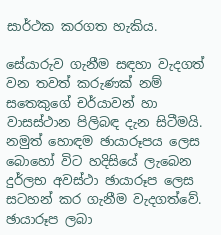සාර්ථක කරගත හැකිය.

සේයාරුව ගැනීම සඳහා වැදගත් වන තවත් කරුණක් නම් සතෙකුගේ චර්යාවන් හා වාසස්ථාන පිලිබඳ දැන සිටීමයි. නමුත් ‍හොඳම ඡායාරූපය ලෙස බොහෝ විට හදිසියේ ලැබෙන දුර්ලභ අවස්ථා ඡායාරූප ලෙස සටහන් කර ගැනීම වැදගත්වේ.
ඡායාරූප ලබා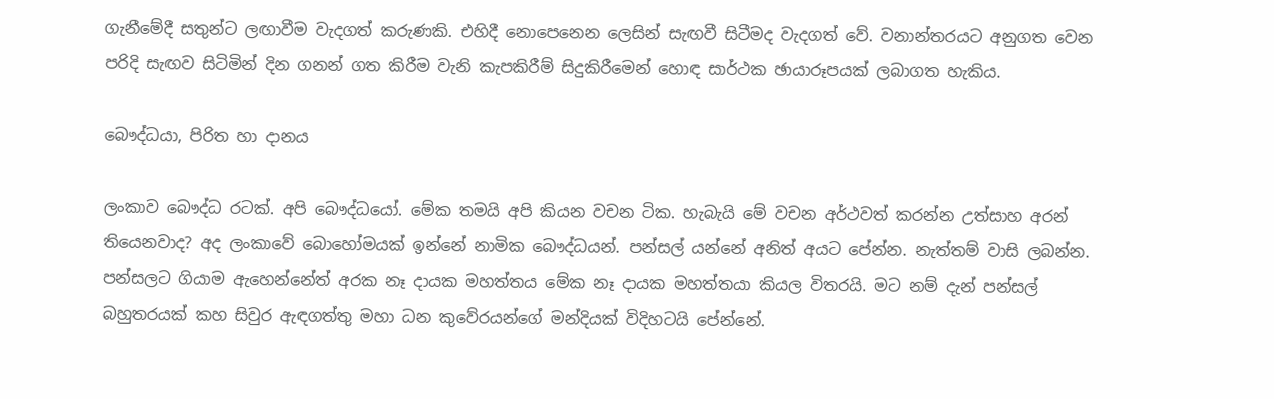ගැනීමේදී සතුන්ට ලඟාවීම වැදගත් කරුණකි. එහිදී නොපෙනෙන ලෙසින් සැඟවී සිටීමද වැදගත් වේ. වනාන්තරයට අනුගත වෙන පරිදි සැඟව සිටිමින් දින ගනන් ගත කිරීම වැනි කැපකිරීම් සිදුකිරීමෙන් හොඳ සාර්ථක ඡායාරූපයක් ලබාගත හැකිය.

බෞද්ධයා, පිරිත හා දානය

ලංකාව බෞද්ධ රටක්. අපි බෞද්ධයෝ. මේක තමයි අපි කියන වචන ටික. හැබැයි මේ වචන අර්ථවත් කරන්න උත්සාහ අරන් තියෙනවාද? අද ලංකාවේ බොහෝමයක් ඉන්නේ නාමික බෞද්ධයන්. පන්සල් යන්නේ අනිත් අයට පේන්න. නැත්තම් වාසි ලබන්න. පන්සලට ගියාම ඇහෙන්නේත් අරක නෑ දායක මහත්තය මේක නෑ දායක මහත්තයා කියල විතරයි. මට නම් දැන් පන්සල් බහුතරයක් කහ සිවුර ඇඳගත්තු මහා ධන කුවේරයන්ගේ මන්දියක් විදිහටයි පේන්නේ.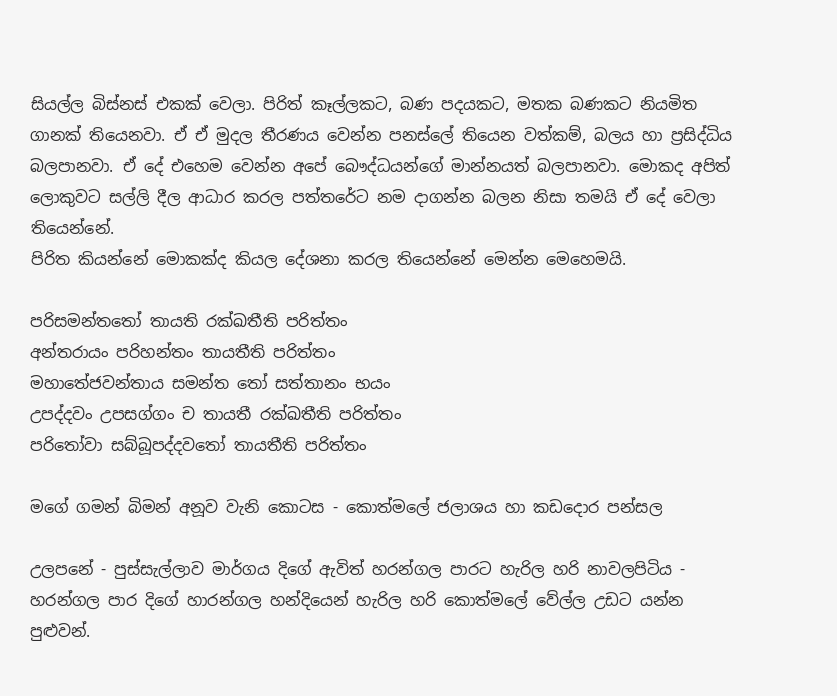සියල්ල බිස්නස් එකක් වෙලා. පිරිත් කෑල්ලකට, බණ පදයකට, මතක බණකට නියමිත ගානක් තියෙනවා. ඒ ඒ මුදල තීරණය වෙන්න පනස්ලේ තියෙන වත්කම්, බලය හා ප්‍රසිද්ධිය බලපානවා. ඒ දේ එහෙම වෙන්න අපේ බෞද්ධයන්ගේ මාන්නයත් බලපානවා. මොකද අපිත් ලොකුවට සල්ලි දීල ආධාර කරල පත්තරේට නම දාගන්න බලන නිසා තමයි ඒ දේ වෙලා තියෙන්නේ.
පිරිත කියන්නේ මොකක්ද කියල දේශනා කරල තියෙන්නේ මෙන්න මෙහෙමයි.

පරිසමන්තතෝ තායති රක්ඛතීති පරිත්තං
අන්තරායං පරිහන්තං තායතීති පරිත්තං
මහාතේජවන්තාය සමන්ත තෝ සත්තානං භයං
උපද්දවං උපසග්ගං ච තායතී රක්ඛතීති පරිත්තං
පරිතෝවා සබ්බූපද්දවතෝ තායතීති පරිත්තං

මගේ ගමන් බිමන් අනූව වැනි කොටස - කොත්මලේ ජලාශය හා කඩදොර පන්සල

උලපනේ - පුස්සැල්ලාව මාර්ගය දිගේ ඇවිත් හරන්ගල පාරට හැරිල හරි නාවලපිටිය - හරන්ගල පාර දිගේ හාරන්ගල හන්දියෙන් හැරිල හරි කොත්මලේ වේල්ල උඩට යන්න පුළුවන්.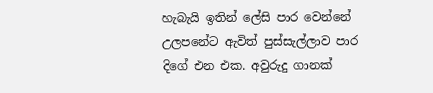හැබැයි ඉතින් ලේසි පාර වෙන්නේ උලපනේට ඇවිත් පුස්සැල්ලාව පාර දිගේ එන එක. අවුරුදු ගානක්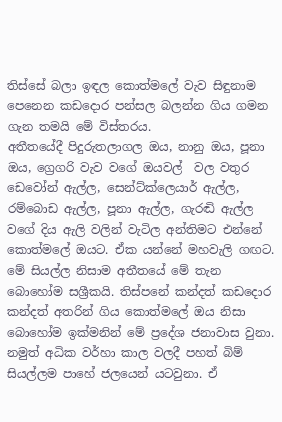තිස්සේ බලා ඉඳල කොත්මලේ වැව සිඳුනාම පෙනෙන කඩදොර පන්සල බලන්න ගිය ගමන ගැන තමයි මේ විස්තරය.
අතීතයේදී පිදුරුතලාගල ඔය, නානු ඔය, පූනා ඔය, ග්‍රෙගරි වැව වගේ ඔයවල්  වල වතුර ඩෙවෝන් ඇල්ල, සෙන්ට්ක්ලෙයාර් ඇල්ල, රම්බොඩ ඇල්ල, පූනා ඇල්ල, ගැරඬි ඇල්ල වගේ දිය ඇලි වලින් වැටිල අන්තිමට එන්නේ කොත්මලේ ඔයට. ඒක යන්නේ මහවැලි ගඟට. මේ සියල්ල නිසාම අතීතයේ මේ තැන බොහෝම සශ්‍රීකයි. තිස්පනේ කන්දත් කඩදොර කන්දත් අතරින් ගිය කොත්මලේ ඔය නිසා බොහෝම ඉක්මනින් මේ ප්‍රදේශ ජනාවාස වුනා. නමුත් අධික වර්හා කාල වලදී පහත් බිම් සියල්ලම පාහේ ජලයෙන් යටවුනා. ඒ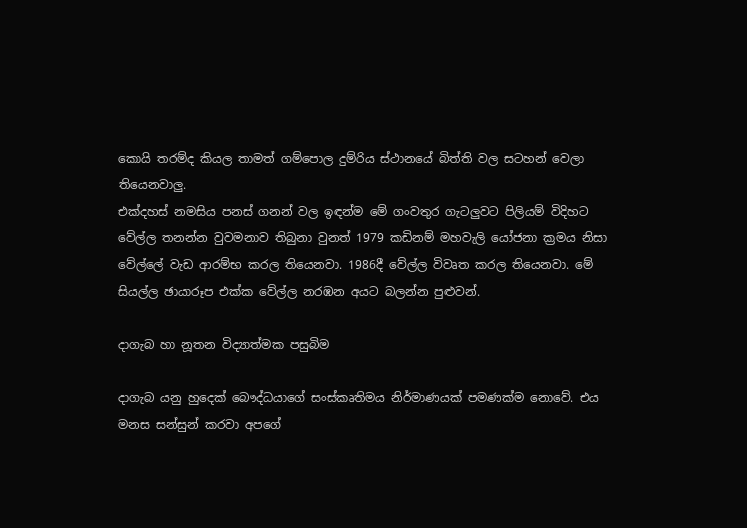කොයි තරම්ද කියල තාමත් ගම්පොල දුම්රිය ස්ථානයේ බිත්ති වල සටහන් වෙලා තියෙනවාලු.
එක්දහස් නමසිය පනස් ගනන් වල ඉඳන්ම මේ ගංවතුර ගැටලුවට පිලියම් විදිහට වේල්ල තනන්න වුවමනාව තිබුනා වුනත් 1979 කඩිනම් මහවැලි යෝජනා ක්‍රමය නිසා වේ‍ල්ලේ වැඩ ආරම්භ කරල තියෙනවා. 1986දී වේල්ල විවෘත කරල තියෙනවා. මේ සියල්ල ඡායාරූප එක්ක වේ‍ල්ල නරඹන අයට බලන්න පුළුවන්.

දාගැබ හා නූතන විද්‍යාත්මක පසුබිම

දාගැබ යනු හුදෙක් බෞද්ධයාගේ සංස්කෘතිමය නිර්මාණයක් පමණක්ම නොවේ. එය මනස සන්සුන් කරවා අපගේ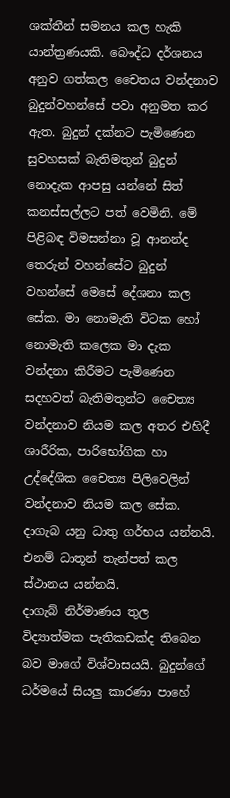ශක්තීන් සමනය කල හැකි යාන්ත්‍රණයකි. බෞද්ධ දර්ශනය අනුව ගත්කල චෛතය වන්දනාව බුදුන්වහන්සේ පවා අනුමත කර ඇත. බුදුන් දක්නට පැමිණෙන සුවහසක් බැතිමතුන් බුදුන් නොදැක ආපසු යන්නේ සිත් කනස්සල්ලට පත් වෙමිනි. මේ පිළිබඳ විමසන්නා වූ ආනන්ද තෙරුන් වහන්සේට බුදුන් වහ‍න්සේ මෙසේ දේශනා කල සේක. මා නොමැති විටක හෝ නොමැති කලෙක මා දැක වන්දනා කිරීමට පැමිණෙන සදහවත් බැතිමතුන්ට චෛත්‍ය වන්දනාව නියම කල අතර එහිදී ශාරීරික, පාරිභෝගික හා උද්දේශික චෛත්‍ය පිලිවෙලින් වන්දනාව නියම කල සේක. දාගැබ යනු ධාතු ගර්භය යන්නයි. එනම් ධාතූන් තැන්පත් කල ස්ථානය යන්නයි.
දාගැබ් නිර්මාණය තුල විද්‍යාත්මක පැතිකඩක්ද තිබෙන බව මාගේ විශ්වාසයයි. බුදුන්ගේ ධර්මයේ සියලු කාරණා පාහේ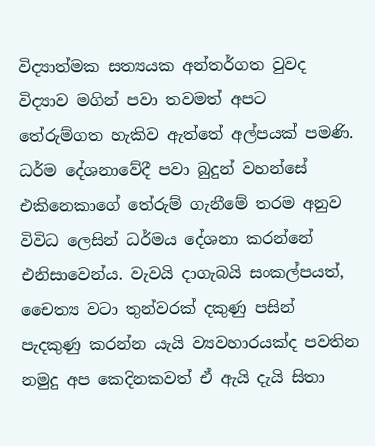විද්‍යාත්මක සත්‍යයක අන්තර්ගත වුවද විද්‍යාව මගින් පවා තවමත් අපට තේරුම්ගත හැකිව ඇත්තේ අල්පයක් පමණි. ධර්ම දේශනාවේදී පවා බුදුන් වහන්සේ එකිනෙකාගේ තේරුම් ගැනීමේ තරම අනුව විවිධ ලෙසින් ධර්මය දේශනා කරන්නේ එනිසාවෙන්ය. වැවයි දාගැබයි සංකල්පයත්, චෛත්‍ය වටා තුන්වරක් දකුණු පසින් පැදකුණු කරන්න යැයි ව්‍යවහාරයක්ද පවතින නමුදු අප කෙදිනකවත් ඒ ඇයි දැයි සිතා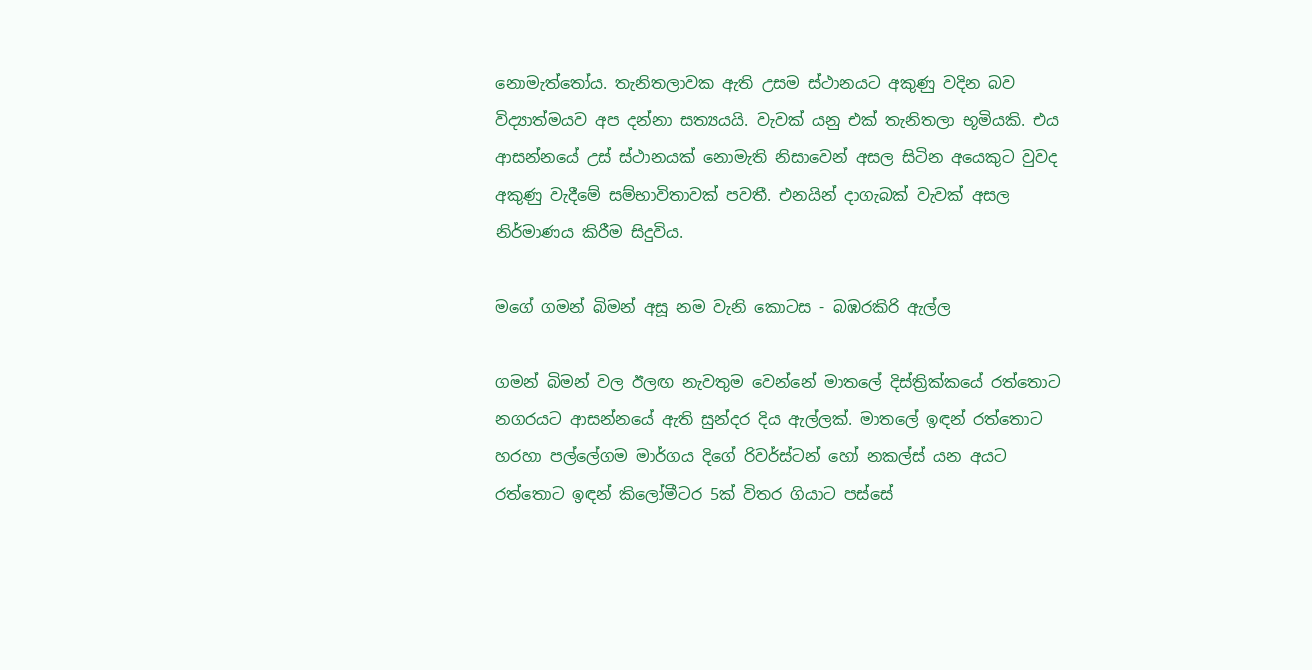නොමැත්තෝය. තැනිතලාවක ඇති උසම ස්ථානයට අකුණු වදින බව විද්‍යාත්මයව අප දන්නා සත්‍යයයි. වැවක් යනු එක් තැනිතලා භූමියකි. එය ආසන්නයේ උස් ස්ථානයක් නොමැති නිසාවෙන් අසල සිටින අයෙකුට වුවද අකුණු වැදීමේ සම්භාවිතාවක් පවතී. එනයින් දාගැබක් වැවක් අසල නිර්මාණය කිරීම සිදුවිය.

මගේ ගමන් බිමන් අසූ නම වැනි කොටස - බඹරකිරි ඇල්ල

ගමන් බිමන් වල ඊලඟ නැවතුම වෙන්නේ මාතලේ දිස්ත්‍රික්කයේ රත්තොට නගරයට ආසන්නයේ ඇති සුන්දර දිය ඇල්ලක්. මාතලේ ඉඳන් රත්තොට හරහා පල්ලේගම මාර්ගය දිගේ රිවර්ස්ටන් ‍හෝ නකල්ස් යන අයට රත්තොට ඉඳන් කිලෝමීටර 5ක් විතර ගියාට පස්සේ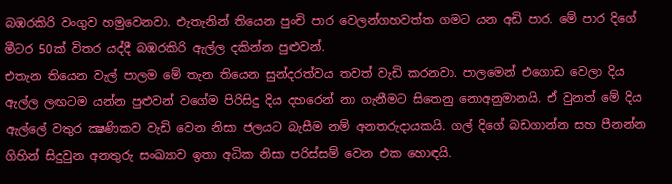බඹරකිරි වංගුව හමුවෙනවා. එැතැනින් තියෙන පුංචි පාර වෙලන්ගහවත්ත ගමට යන අඩි පාර. මේ පාර දිගේ මීටර 50ක් විතර යද්දී බඹරකිරි ඇල්ල දකින්න පුළුවන්.
එතැන තියෙන වැල් පාලම මේ තැන තියෙන සුන්දරත්වය තවත් වැඩි කරනවා. පාලමෙන් එගොඩ වෙලා දිය ඇල්ල ලඟටම යන්න පුළුවන් වගේම පිරිසිදු දිය දහරෙන් නා ගැනීමට සිතෙනු නොඅනුමානයි. ඒ වුනත් මේ දිය ඇල්ලේ වතුර ක්‍ෂණිකව වැඩි වෙන නිසා ජලයට බැසීම නම් අනතරුදායකයි. ගල් දිගේ බඩගාන්න සහ පීනන්න ගිහින් සිදුවුන අනතුරු සංඛ්‍යාව ඉතා අධික නිසා පරිස්සම් වෙන එක හොඳයි.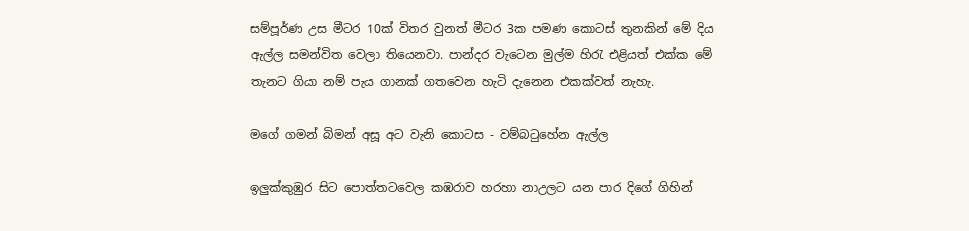සම්පූර්ණ උස මීටර 10ක් විතර වුනත් මීටර 3ක පමණ කොටස් තුනකින් මේ දිය ඇල්ල සමන්විත වෙලා තියෙනවා. පාන්දර වැටෙන මුල්ම හිරැ එළියත් එක්ක මේ තැනට ගියා නම් පැය ගානක් ගතවෙන හැටි දැනෙන එකක්වත් නැහැ.

මගේ ගමන් බිමන් අසූ අට වැනි කොටස - වම්බටුහේන ඇල්ල

ඉලුක්කුඹුර සිට පොත්තටවෙල කඹරාව හරහා නාඋලට යන පාර දිගේ ගිහින්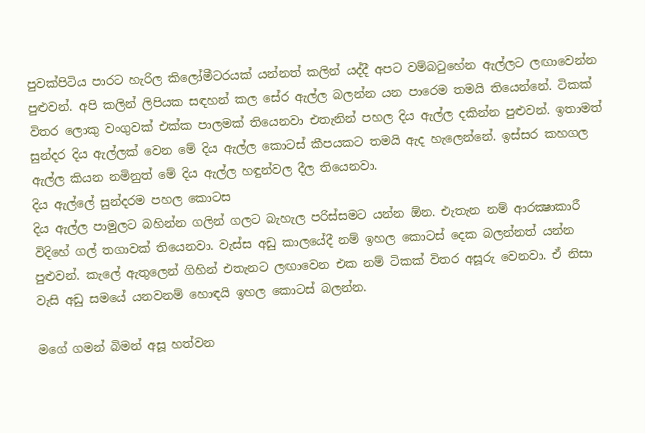පුවක්පිටිය පාරට හැරිල කිලෝමීටරයක් යන්නත් කලින් යද්දී අපට වම්බටුහේන ඇල්ලට ලඟාවෙන්න පුළුවන්. අපි කලින් ලිපියක සඳහන් කල සේර ඇල්ල බලන්න යන පාරෙම තමයි තියෙන්නේ. ටිකක් විතර ලොකු වංගුවක් එක්ක පාලමක් තියෙනවා එතැනින් පහල දිය ඇල්ල දකින්න පුළුවන්. ඉතාමත් සුන්දර දිය ඇල්ලක් වෙන මේ දිය ඇල්ල කොටස් කීපයකට තමයි ඇද හැලෙන්නේ. ඉස්සර කහගල ඇල්ල කියන නමිනුත් මේ දිය ඇල්ල හඳුන්වල දීල තියෙනවා.
දිය ඇල්ලේ සුන්දරම පහල කොටස
දිය ඇල්ල පාමුලට බහින්න ගලින් ගලට බැහැල පරිස්සමට යන්න ඕන. එැතැන නම් ආරක්‍ෂාකාරී විදිහේ ගල් තගාවක් තියෙනවා. වැස්ස අඩු කාලයේදී නම් ඉහල කොටස් දෙක බලන්නත් යන්න පුළුවන්. කැලේ ඇතුලෙන් ගිහින් එතැනට ලඟාවෙන එක නම් ටිකක් විතර අසූරු වෙනවා. ඒ නිසා වැසි අඩු සමයේ යනවනම් හොඳයි ඉහල කොටස් බලන්න.

මගේ ගමන් බිමන් අසූ හත්වන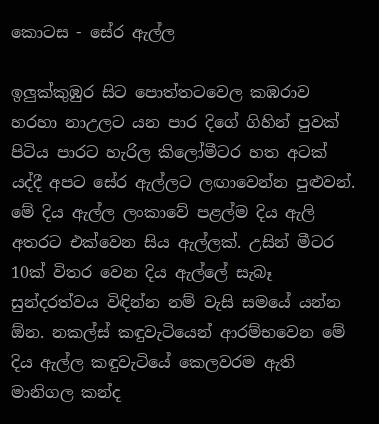කොටස - සේර ඇල්ල

ඉලුක්කුඹුර සිට පොත්තටවෙල කඹරාව හරහා නාඋලට යන පාර දිගේ ගිහින් පුවක් පිටිය පාරට හැරිල කිලෝමීටර හත අටක් යද්දී අපට සේර ඇල්ලට ලඟාවෙන්න පුළුවන්. මේ දිය ඇල්ල ලංකාවේ පළල්ම දිය ඇලි අතරට එක්වෙන සිය ඇල්ලක්. උසින් මීටර 10ක් විතර වෙන දිය ඇල්ලේ සැබෑ සුන්දරත්වය විඳින්න නම් වැසි සමයේ යන්න ඕන. නකල්ස් කඳුවැටියෙන් ආරම්භවෙන මේ දිය ඇල්ල කඳුවැටියේ කෙලවරම ඇති මානිගල කන්ද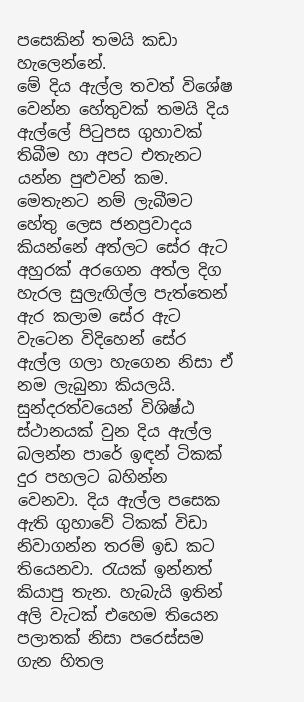පසෙකින් තමයි කඩා හැලෙන්නේ.
මේ දිය ඇල්ල තවත් විශේෂ වෙන්න හේතුවක් තමයි දිය ඇල්ලේ පිටුපස ගුහාවක් තිබීම හා අපට එතැනට යන්න පුළුවන් කම. මෙතැනට නම් ලැබීමට හේතු ලෙස ජනප්‍රවාදය කියන්නේ අත්ලට සේර ඇට අහුරක් අරගෙන අත්ල දිග හැරල සුලැඟිල්ල පැත්තෙන් ඇර කලාම සේර ඇට වැටෙන විදිහෙන් සේර ඇල්ල ගලා හැගෙන නිසා ඒ නම ලැබුනා කියලයි.
සුන්දරත්වයෙන් විශිෂ්ඨ ස්ථානයක් වුන දිය ඇල්ල බලන්න පාරේ ඉඳන් ටිකක් දුර පහලට බහින්න වෙනවා. දිය ඇල්ල පසෙක ඇති ගුහාවේ ටිකක් විඩා නිවාගන්න තරම් ඉඩ කට තියෙනවා. රැයක් ඉන්නත් කියාපු තැන. හැබැයි ඉතින් අලි වැටක් එහෙම තියෙන පලාතක් නිසා පරෙස්සම ගැන හිතල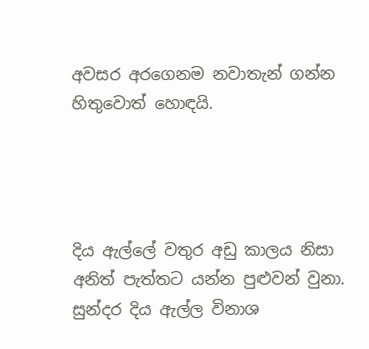අවසර අරගෙනම නවාතැන් ගන්න හිතුවොත් හොඳයි.




දිය ඇල්ලේ වතුර අඩු කාලය නිසා අනිත් පැත්තට යන්න පුළුවන් වුනා. සුන්දර දිය ඇල්ල විනාශ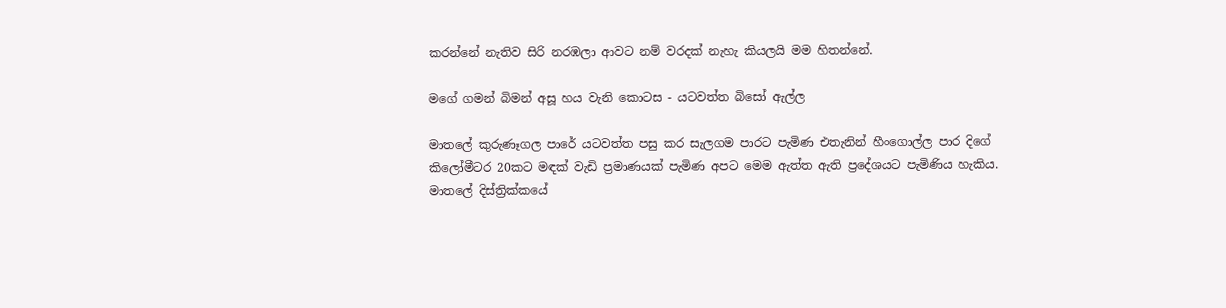කරන්නේ නැතිව සිරි නරඹලා ආවට නම් වරදක් නැහැ කියලයි මම හිතන්නේ.

මගේ ගමන් බිමන් අසූ හය වැනි කොටස - යටවත්ත බිසෝ ඇල්ල

මාතලේ කුරුණෑගල පාරේ යටවත්ත පසු කර සැලගම පාරට පැමිණ එතැනින් හීංගොල්ල පාර දිගේ කිලෝමීටර 20කට මඳක් වැඩි ප්‍රමාණයක් පැමිණ අපට මෙම ඇත්ත ඇති ප්‍රදේශයට පැමිණිය හැකිය. මාතලේ දිස්ත්‍රික්කයේ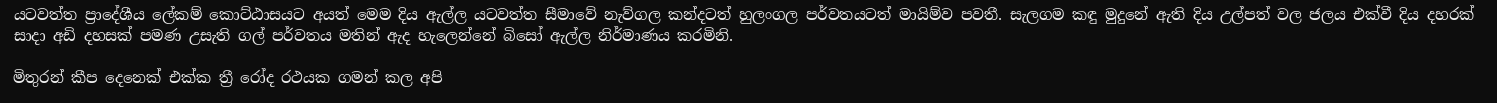යටවත්ත ප්‍රාදේශීය ලේකම් කොට්ඨාසයට අයත් මෙම දිය ඇල්ල යටවත්ත සීමාවේ නැව්ගල කන්දටත් හුලංගල පර්වතයටත් මායිම්ව පවතී. සැලගම කඳු මුදුනේ ඇති දිය උල්පත් වල ජලය එක්වී දිය දහරක් සාදා අඩි දහසක් පමණ උසැති ගල් පර්වතය මතින් ඇද හැලෙන්නේ බිසෝ ඇල්ල නිර්මාණය කරමිනි.

මිතුරන් කීප දෙනෙක් එක්ක ත්‍රී රෝද රථයක ගමන් කල අපි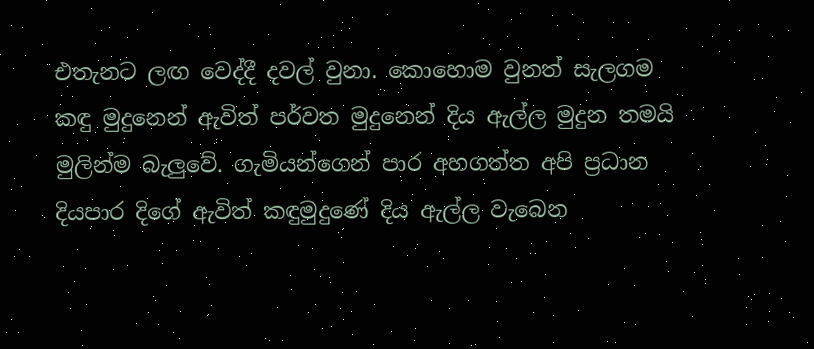එතැනට ලඟ වෙද්දී දවල් වුනා. කොහොම වුනත් සැලගම කඳු මුදුනෙන් ඇවිත් පර්වත මුදුනෙන් දිය ඇල්ල මුදුන තමයි මුලින්ම බැලුවේ. ගැමියන්ගෙන් පාර අහගත්ත අපි ප්‍රධාන දියපාර දිගේ ඇවිත් කඳුමුදුණේ දිය ඇල්ල වැබෙන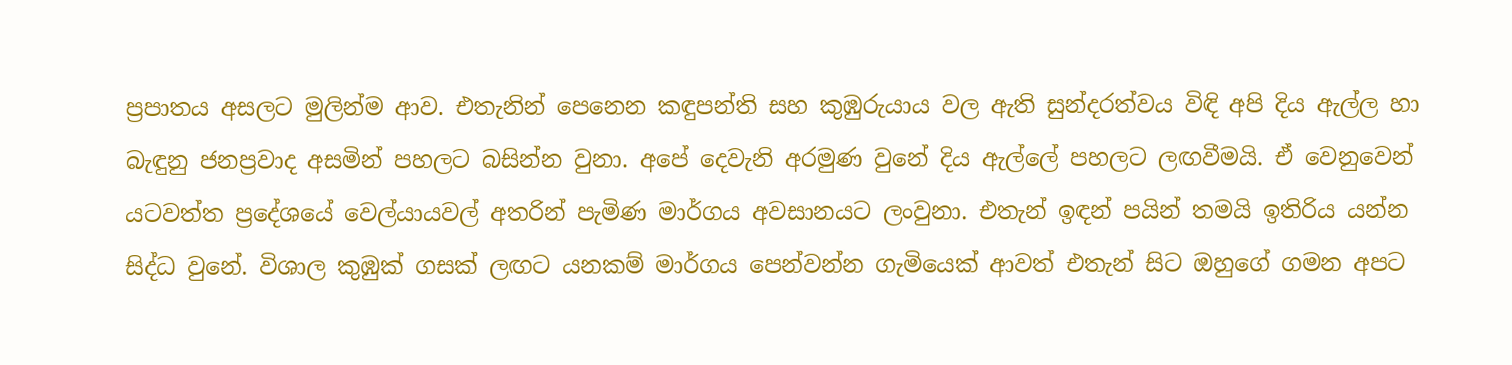ප්‍රපාතය අසලට මුලින්ම ආව. එතැනින් පෙනෙන කඳුපන්ති සහ කුඹුරුයාය වල ඇති සුන්දරත්වය විඳි අපි දිය ඇල්ල හා බැඳුනු ජනප්‍රවාද අසමින් පහලට බසින්න වුනා. අපේ දෙවැනි අරමුණ වුනේ දිය ඇල්ලේ පහලට ලඟවීමයි. ඒ වෙනුවෙන් යටවත්ත ප්‍රදේශයේ වෙල්යායවල් අතරින් පැමිණ මාර්ගය අවසානයට ලංවුනා. එතැන් ඉඳන් පයින් තමයි ඉතිරිය යන්න සිද්ධ වුනේ. විශාල කුඹුක් ගසක් ලඟට යනකම් මාර්ගය පෙන්වන්න ගැමියෙක් ආවත් එතැන් සිට ඔහුගේ ගමන අපට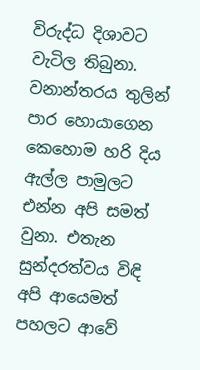විරුද්ධ දිශාවට වැටිල තිබුනා. වනාන්තරය තුලින් පාර හොයාගෙන කෙහොම හරි දිය ඇල්ල පාමුලට එන්න අපි සමත් වුනා. එතැන සුන්දරත්වය විඳි අපි ආයෙමත් පහලට ආවේ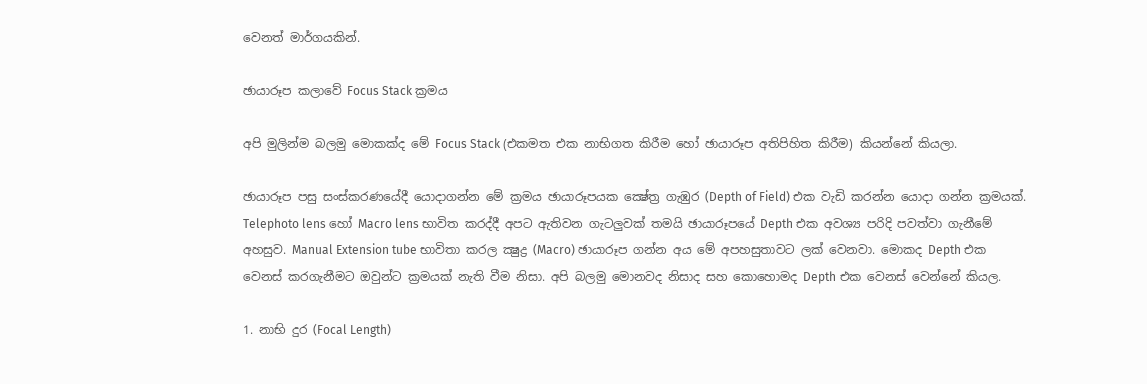වෙනත් මාර්ගයකින්.

ඡායාරූප කලාවේ Focus Stack ක්‍රමය

අපි මුලින්ම බලමු මොකක්ද මේ Focus Stack (එකමත එක නාභිගත කිරීම හෝ ඡායාරූප අතිපිහිත කිරීම) කියන්නේ කියලා.

ඡායාරූප පසු සංස්කරණයේදී යොදාගන්න මේ ක්‍රමය ඡායාරූපයක ක්‍ෂේත්‍ර ගැඹුර (Depth of Field) එක වැඩි කරන්න යොදා ගන්න ක්‍රමයක්. Telephoto lens හෝ Macro lens භාවිත කරද්දී අපට ඇතිවන ගැටලුවක් තමයි ඡායාරූපයේ Depth එක අවශ්‍ය පරිදි පවත්වා ගැනීමේ අහසුව. Manual Extension tube භාවිතා කරල ක්‍ෂුද්‍ර (Macro) ඡායාරූප ගන්න අය මේ අපහසුතාවට ලක් වෙනවා. මොකද Depth එක වෙනස් කරගැනීමට ඔවුන්ට ක්‍රමයක් නැති වීම නිසා. අපි බලමු මොනවද නිසාද සහ කොහොමද Depth එක වෙනස් වෙන්නේ කියල.

1. නාභි දුර (Focal Length)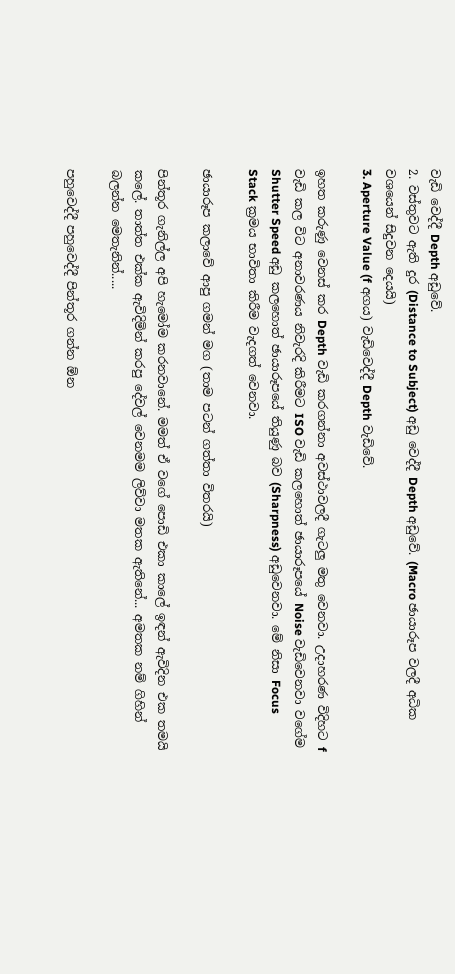වැඩි වෙද්දී Depth අඩුවේ.
2. වස්තුවට ඇති දුර (Distance to Subject) අඩු වෙද්දී Depth අඩුවේ. (Macro ඡායාරූප වලදී අධික වශයෙන් සිදුවන දෙයයි)
3. Aperture Value (f අගය) වැඩිවෙද්දී Depth වැඩිවේ.

ඉහත කරුණු වෙනස් කර Depth වැඩි කරගන්නා අවස්ථාවලදී ගැටලු මතු වෙනවා. උදාහරණ විදිහට f වැඩි කල විට අනාවරණය නිවැරදි කිරීමට ISO වැඩි කලහොත් ඡායාරූපයේ Noise වැඩිවෙනවා වගේම Shutter Speed අඩු කලහොත් ඡායාරූපයේ තියුණු බව (Sharpness) අඩුවෙනවා. මේ නිසා Focus Stack ක්‍රමය භාවිතා කිරීම වැදගත් වෙනවා.

ඡ‍ායාරූප කලාවේ ආපු ගමන් මග (තාම පටන් ගත්තා විතරයි)

පින්තූර ගැනිල්ල අපි හැමෝම කරනවානේ. මමත් ඒ වගේ පොඩි එකා කාලේ ඉඳන් ඇවිදින එක තමයි කලේ. තාත්ත එක්ක ඇවිදිමින් කරපු දේවල් වෙනමම ලිව්වා මතක ඇතිනේ... අමතක නම් ගිහින් බලන්න මෙතැනින්.....

පහුවෙද්දී පහුවෙද්දී පින්තූර ගන්න ඕන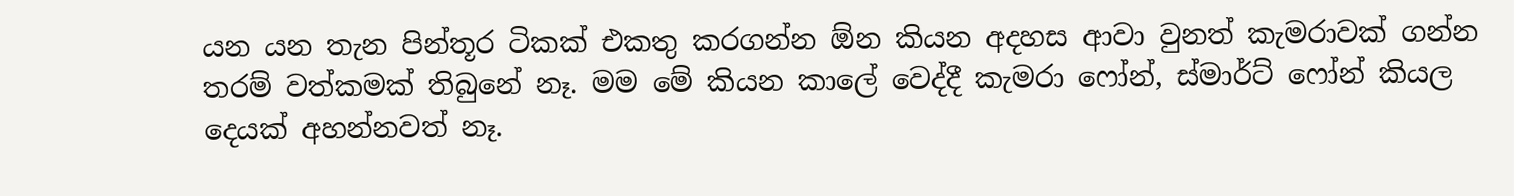යන යන තැන පින්තූර ටිකක් එකතු කරගන්න ඕන කියන අදහස ආවා වුනත් කැමරාවක් ගන්න තරම් වත්කමක් තිබුනේ නෑ. මම මේ කියන කාලේ වෙද්දී කැමරා ෆෝන්, ස්මාර්ට් ෆෝන් කියල දෙයක් අහන්නවත් නෑ.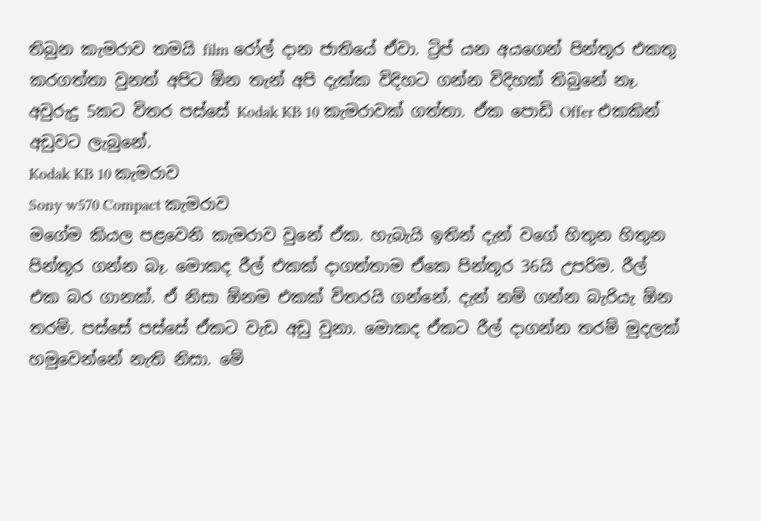තිබුන කැමරාව තමයි film රෝල් දාන ජාතියේ ඒවා. ට්‍රිප් යන අයගෙන් පින්තූර එකතු කරගත්තා වුනත් අපිට ඕන තැන් අපි දැක්ක විදිහට ගන්න විදිහක් තිබුනේ නෑ. අවුරුදු 5කට විතර පස්සේ Kodak KB 10 කැමරාවක් ගත්තා. ඒක පොඩි Offer එකකින් අඩුවට ලැබුනේ.
Kodak KB 10 කැමරාව
Sony w570 Compact කැමරාව
ම‍ගේම කියල පළවෙනි කැමරාව වුනේ ඒක. හැබැයි ඉතින් දැන් වගේ හිතුන හිතුන පින්තූර ගන්න බෑ. මොකද රීල් එකක් දාගත්තාම ඒකෙ පින්තූර 36යි උපරිම. රීල් එක බර ගානක්. ඒ නිසා ඕනම එකක් විතරයි ගන්නේ. දැන් නම් ගන්න බැරියැ ඕන තරම්. පස්සේ පස්සේ ඒකට වැඩ අඩු වුනා. මොකද ඒකට රීල් දාගන්න තරම් මුදලක් හමුවෙන්නේ නැති නිසා. මේ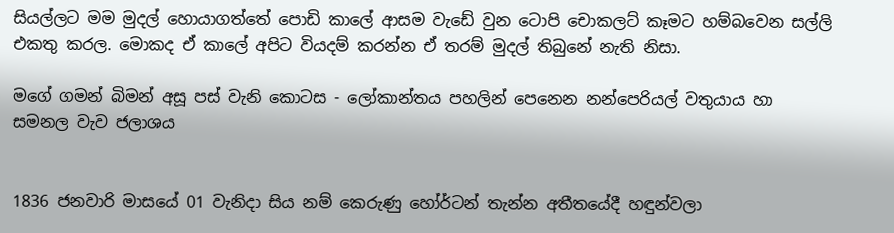සියල්ලට මම මුදල් හොයාගත්තේ පොඩි කාලේ ආසම වැඩේ වුන ටොපි චොකලට් කෑමට හම්බවෙන සල්ලි එකතු කරල. මොකද ඒ කාලේ අපිට වියදම් කරන්න ඒ තරම් මුදල් තිබුනේ නැති නිසා.

මගේ ගමන් බිමන් අසූ පස් වැනි කොටස - ලෝකාන්තය පහලින් පෙනෙන නන්පෙරියල් වතුයාය හා සමනල වැව ජලාශය


1836 ජනවාරි මාසයේ 01 වැනිදා සිය නම් කෙරුණු හෝර්ටන් තැන්න අතීතයේදී හඳුන්වලා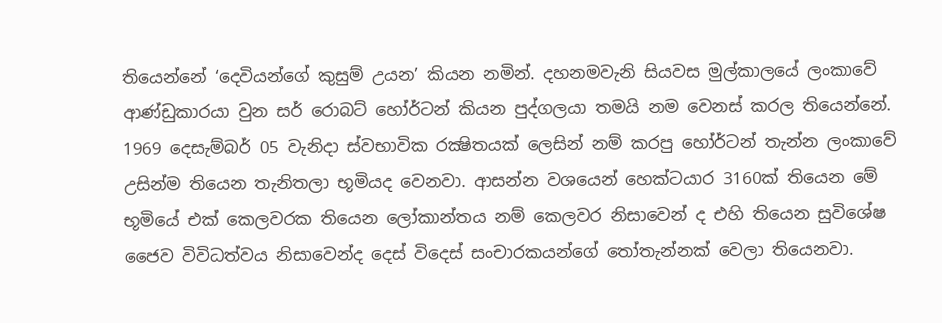තියෙන්නේ ‘දෙවියන්ගේ කුසුම් උයන’ කියන නමින්. දහනමවැනි සියවස මුල්කාලයේ ලංකාවේ ආණ්ඩුකාරයා වුන සර් රොබට් හෝර්ටන් කියන පුද්ගලයා තමයි නම වෙනස් කරල තියෙන්නේ. 1969 දෙසැම්බර් 05 වැනිදා ස්වභාවික රක්‍ෂිතයක් ලෙසින් නම් කරපු හෝර්ටන් තැන්න ලංකාවේ උසින්ම තියෙන තැනිතලා භූමියද වෙනවා. ආසන්න වශයෙන් හෙක්ටයාර 3160ක් තියෙන මේ භූමියේ එක් කෙලවරක තියෙන ලෝකාන්තය නම් කෙලවර නිසාවෙන් ද එහි තියෙන සුවිශේෂ ජෛව විවිධත්වය නිසාවෙන්ද දෙස් විදෙස් සංචාරකයන්ගේ තෝතැන්නක් වෙලා තියෙනවා.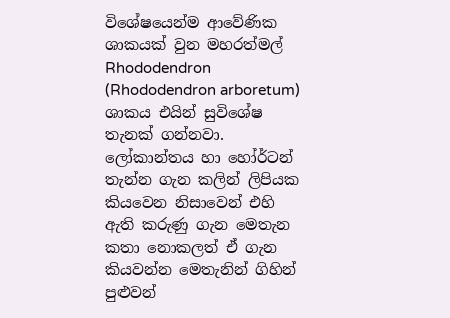විශේෂයෙන්ම ආවේණික ශාකයක් වුන මහරත්මල් Rhododendron (Rhododendron arboretum) ශාකය එයින් සුවිශේෂ තැනක් ගන්නවා. ලෝකාන්තය හා හෝර්ටන් තැන්න ගැන කලින් ලිපියක කියවෙන නිසාවෙන් එහි ඇති කරුණු ගැන මෙතැන කතා නොකලත් ඒ ගැන කියවන්න මෙතැනින් ගිහින් පුළුවන්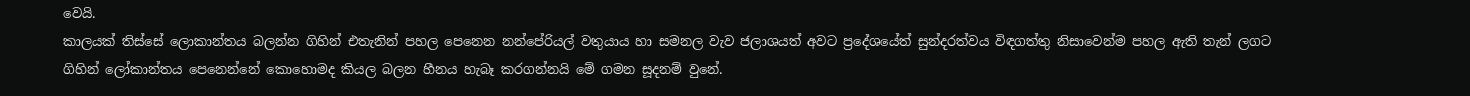වෙයි.
කාලයක් තිස්සේ ලොකාන්තය බලන්න ගිහින් එතැනින් පහල පෙනෙන නන්පේරියල් වතුයාය හා සමනල වැව ජලාශයත් අවට ප්‍රදේශයේත් සුන්දරත්වය විඳගත්තු නිසාවෙන්ම පහල ඇති තැන් ලගට ගිහින් ලෝකාන්ත‍ය පෙනෙන්නේ කොහොමද කියල බලන හීනය හැබෑ කරගන්නයි මේ ගමන සූදනම් වුනේ.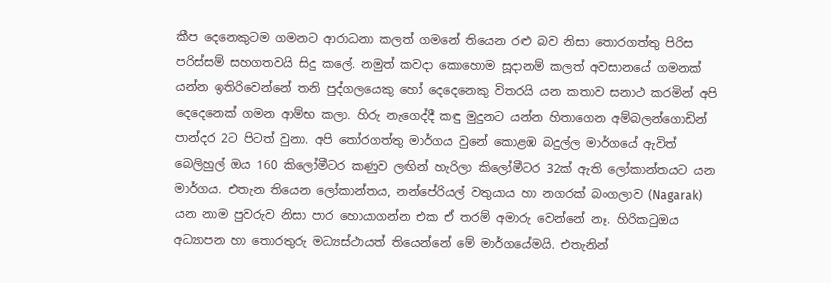කීප දෙනෙකුටම ගමනට ආරාධනා කලත් ගමනේ තියෙන රළු බව නිසා තොරගත්තු පිරිස පරිස්සම් සහගතවයි සිදු කලේ. නමුත් කවදා කොහොම සූදානම් කලත් අවසානයේ ගමනක් යන්න ඉතිරිවෙන්නේ තනි පුද්ගලයෙකු හෝ දෙදෙනෙකු විතරයි යන කතාව සනාථ කරමින් අපි දෙදෙනෙක් ගමන ආම්භ කලා. හිරු නැගෙද්දී කඳු මුදුනට යන්න හිතාගෙන අම්බලන්ගොඩින් පාන්දර 2ට පිටත් වුනා. අපි තෝරගත්තු මාර්ගය වුනේ කොළඹ බදුල්ල මාර්ගයේ ඇවිත් බෙලිහුල් ඔය 160 කිලෝමීටර කණුව ලඟින් හැරිලා කිලෝමීටර 32ක් ඇති ලෝකාන්තයට යන මාර්ගය. එතැන තියෙන ලෝකාන්තය, නන්පේරියල් වතුයාය හා නගරක් බංගලාව (Nagarak) යන නාම පුවරුව නිසා පාර හොයාගන්න එක ඒ තරම් අමාරු වෙන්නේ නෑ. හිරිකටුඔය අධ්‍යාපන හා තොරතුරු මධ්‍යස්ථායත් තියෙන්නේ මේ මාර්ගයේමයි. එතැනින්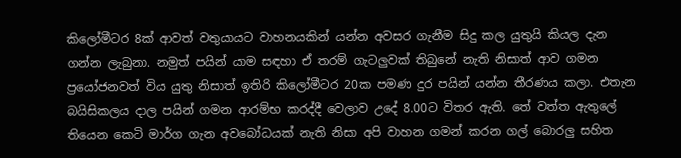කිලෝමීටර 8ක් ආවත් වතුයායට වාහනයකින් යන්න අවසර ගැනීම සිදු කල යුතුයි කියල දැන ගන්න ලැබුනා. නමුත් පයින් යාම සඳහා ඒ තරම් ගැටලුවක් තිබුනේ නැති නිසාත් ආව ගමන ප්‍රයෝජනවත් විය යුතු නිසාත් ඉතිරි කිලෝමීටර 20ක පමණ දුර පයින් යන්න තීරණය කලා. එතැන බයිසිකලය දාල පයින් ගමන ආරම්භ කරද්දී වෙලාව උදේ 8.00ට විතර ඇති. තේ වත්ත ඇතුලේ තියෙන කෙටි මාර්ග ගැන අවබෝධයක් නැති නිසා අපි වාහන ගමන් කරන ගල් බොරලු සහිත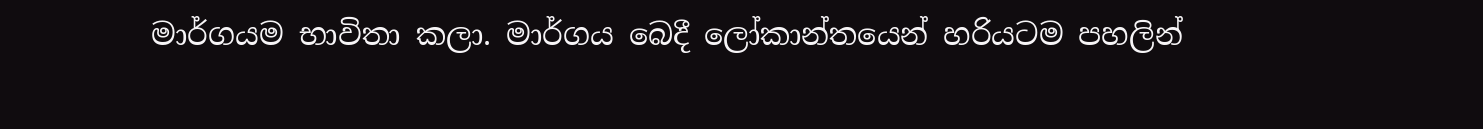මාර්ගයම භාවිතා කලා. මාර්ගය බෙදී ලෝකාන්තයෙන් හරියටම පහලින්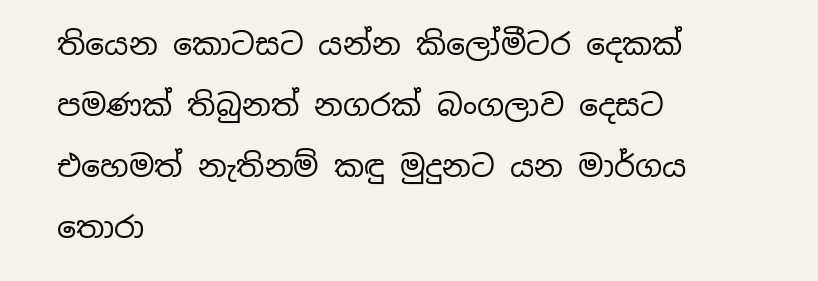තියෙන කොටසට යන්න කිලෝමීටර දෙකක් පමණක් තිබුනත් නගරක් බංගලාව දෙසට එහෙමත් නැතිනම් කඳු මුදුනට යන මාර්ගය තොරා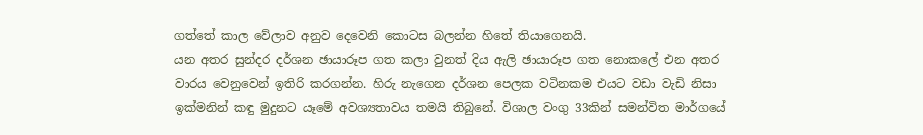ගත්තේ කාල වේලාව අනුව දෙවෙනි කොටස බලන්න හිතේ තියාගෙනයි.
යන අතර සුන්දර දර්ශන ඡායාරූප ගත කලා වුනත් දිය ඇලි ඡායාරූප ගත නොකලේ එන අතර වාරය වෙනුවෙන් ඉතිරි කරගන්න. හිරු නැගෙන දර්ශන පෙලක වටිනකම එයට වඩා වැඩි නිසා ඉක්මනින් කඳු මුදුනට යෑමේ අවශ්‍යතාවය තමයි තිබුනේ. විශාල වංගු 33කින් සමන්විත මාර්ගයේ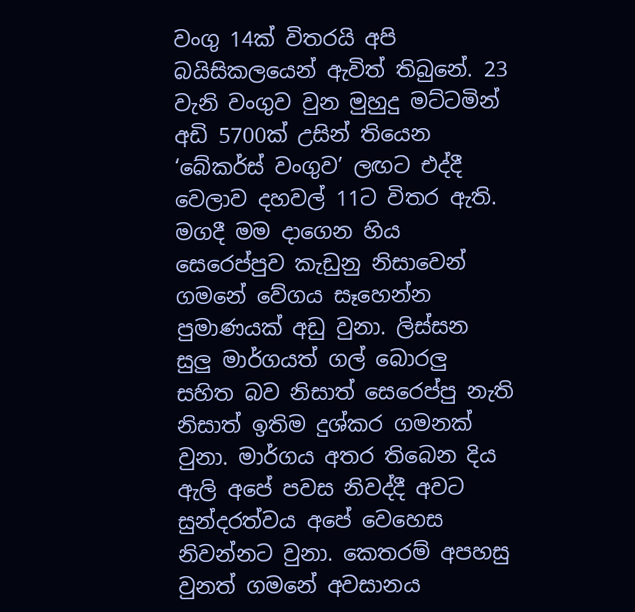වංගු 14ක් විතරයි අපි බයිසිකලයෙන් ඇවිත් තිබුනේ. 23 වැනි වංගුව වුන මුහුදු මට්ටමින් අඩි 5700ක් උසින් තියෙන ‘බේකර්ස් වංගුව’ ලඟට එද්දී වෙලාව දහවල් 11ට විතර ඇති. මගදී මම දාගෙන හිය සෙරෙප්පුව කැඩුනු නිසාවෙන් ගමනේ වේගය සෑහෙන්න පුමාණයක් අඩු වුනා. ලිස්සන සුලු මාර්ගයත් ගල් බොරලු සහිත බව නිසාත් සෙරෙප්පු නැති නිසාත් ඉතිම දුශ්කර ගමනක් වුනා. මාර්ගය අතර තිබෙන දිය ඇලි අපේ පවස නිවද්දී අවට සුන්දරත්වය අපේ වෙහෙස නිවන්නට වුනා. කෙතරම් අපහසු වුනත් ගමනේ අවසානය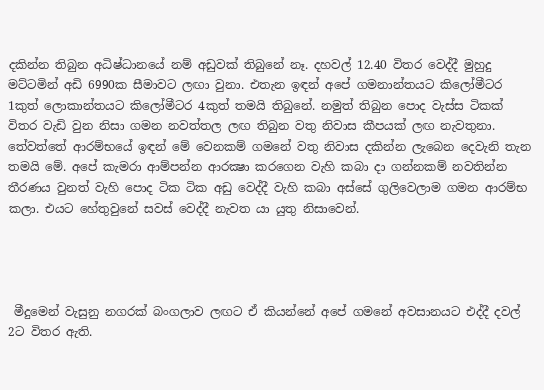දකින්න තිබුන අධිෂ්ධානයේ නම් අඩුවක් තිබුනේ නෑ. දහවල් 12.40 විතර වෙද්දී මුහුදු මට්ටමින් අඩි 6990ක සීමාවට ලඟා වුනා. එතැන ඉඳන් අපේ ගමනාන්තයට කිලෝමීටර 1කුත් ලොකාන්තයට කිලෝමීටර 4කුත් තමයි තිබුනේ. නමුත් තිබුන පොද වැස්ස ටිකක් විතර වැඩි වුන නිසා ගමන නවත්තල ලඟ තිබුන වතු නිවාස කීපයක් ලඟ නැවතුනා. තේවත්තේ ආරම්භයේ ඉඳන් මේ වෙනකම් ගමනේ වතු නිවාස දකින්න ලැබෙන දෙවැනි තැන තමයි මේ. අපේ කැමරා ආම්පන්න ආරක්‍ෂා කරගෙන වැහි කබා දා ගන්නකම් නවතින්න තීරණය වුනත් වැහි පොද ටික ටික අඩු වෙද්දී වැහි කබා අස්සේ ගුලිවෙලාම ගමන ආරම්භ කලා. එයට හේතුවුනේ සවස් වෙද්දී නැවත යා යුතු නිසාවෙන්.




 මීදුමෙන් වැසුනු නගරක් බංගලාව ලඟට ඒ කියන්නේ අපේ ගමනේ අවසානයට එද්දී දවල් 2ට විතර ඇති.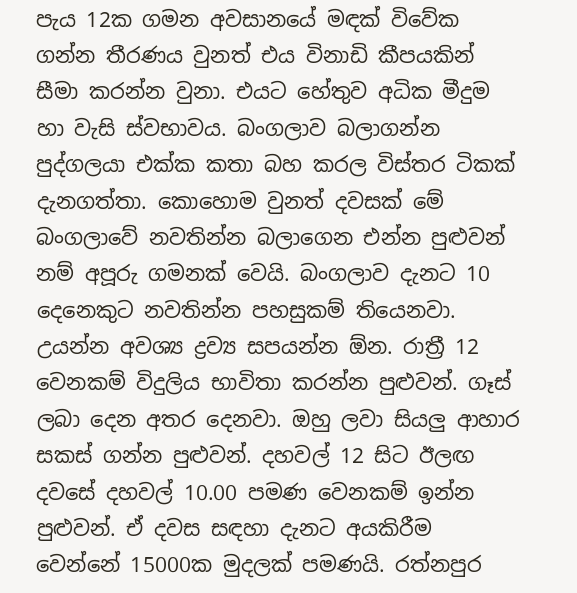පැය 12ක ගමන අවසානයේ මඳක් විවේක ගන්න තීරණය වුනත් එය විනාඩි කීපයකින් සීමා කරන්න වුනා. එයට හේතුව අධික මීදුම හා වැසි ස්වභාවය. බංගලාව බලාගන්න පුද්ගලයා එක්ක කතා බහ කරල විස්තර ටිකක් දැනගත්තා. කොහොම වුනත් දවසක් මේ බංගලාවේ නවතින්න බලාගෙන එන්න පුළුවන් නම් අපූරු ගමනක් වෙයි. බංගලාව දැනට 10 දෙනෙකුට නවතින්න පහසුකම් තියෙනවා. උයන්න අවශ්‍ය ද්‍රව්‍ය සපයන්න ඕන. රාත්‍රී 12 වෙනකම් විදුලිය භාවිතා කරන්න පුළුවන්. ගෑස් ලබා දෙන අතර දෙනවා. ඔහු ලවා සියලු ආහාර සකස් ගන්න පුළුවන්. දහවල් 12 සිට ඊලඟ දවසේ දහවල් 10.00 පමණ වෙනකම් ඉන්න පුළුවන්. ඒ දවස සඳහා දැනට අයකිරීම වෙන්නේ 15000ක මුදලක් පමණයි. රත්නපුර‍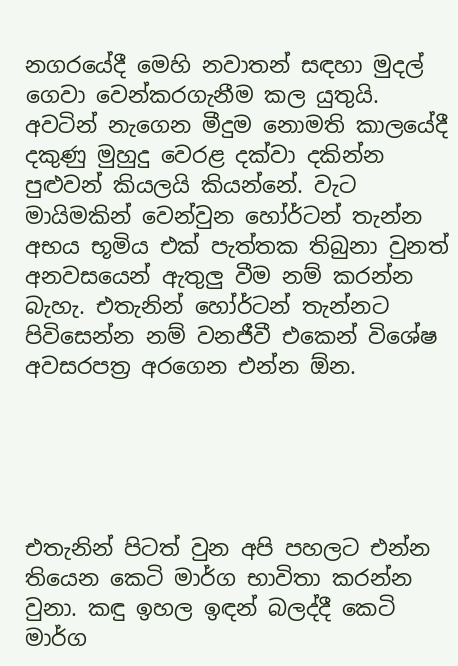නගරයේදී මෙහි නවාතන් සඳහා මුදල් ගෙවා වෙන්කරගැනීම කල යුතුයි. අවටින් නැගෙන මීදුම නොමති කාලයේදී දකුණු මුහුදු වෙරළ දක්වා දකින්න පුළුවන් කියලයි කියන්නේ. වැට මායිමකින් වෙන්වුන හෝර්ටන් තැන්න අභය භූමිය එක් පැත්තක තිබුනා වුනත් අනවසයෙන් ඇතුලු වීම නම් කරන්න බැහැ. එතැනින් හෝර්ටන් තැන්නට පිවිසෙන්න නම් වනජීවී එකෙන් විශේෂ අවසරපත්‍ර අරගෙන එන්න ඕන.





එතැනින් පිටත් වුන අපි පහලට එන්න තියෙන කෙටි මාර්ග භාවිතා කරන්න වුනා. කඳු ඉහල ඉඳන් බලද්දී කෙටි මාර්ග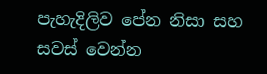පැහැදිලිව පේන නිසා සහ සවස් වෙන්න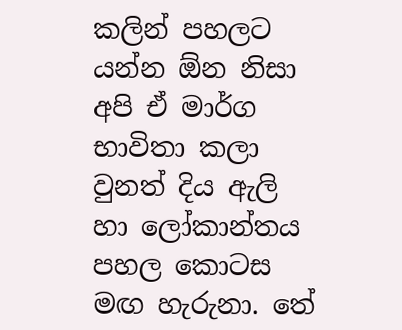කලින් පහලට යන්න ඕන නිසා අපි ඒ මාර්ග භාවිතා කලා වුනත් දිය ඇලි හා ලෝකාන්තය පහල කොටස මඟ හැරුනා. තේ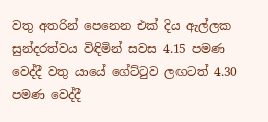වතු අතරින් පෙනෙන එක් දිය ඇල්ලක සුන්දරත්වය විඳිමින් සවස 4.15 පමණ වෙද්දී වතු යායේ ගේට්ටුව ලඟටත් 4.30 පමණ වෙද්දී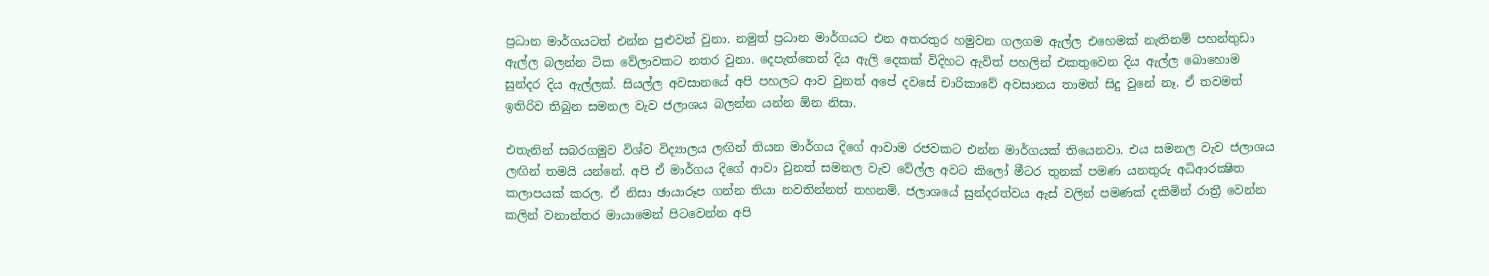ප්‍රධාන මාර්ගයටත් එන්න පුළුවන් වුනා. නමුත් ප්‍රධාන මාර්ගයට එන අතරතුර හමුවන ගලගම ඇල්ල එහෙමක් නැතිනම් පහන්තුඩා ඇල්ල බලන්න ටික වේලාවකට නතර වුනා. දෙපැත්තෙන් දිය ඇලි දෙකක් විදිහට ඇවිත් පහලින් එකතුවෙන දිය ඇල්ල බොහොම සුන්දර දිය ඇල්ලක්. සියල්ල අවසානයේ අපි පහලට ආව වුනත් අපේ දවසේ චාරිකාවේ අවසානය තාමත් සිදු වුනේ නෑ. ඒ තවමත් ඉතිරිව තිබුන සමනල වැව ජලාශය බලන්න යන්න ඕන නිසා.

එතැනින් ‍සබරගමුව විශ්ව විද්‍යාලය ලඟින් තියන මාර්ගය දිගේ ආවාම රජවකට එන්න මාර්ගයක් තියෙනවා. එය සමනල වැව ජලාශය ලඟින් තමයි යන්නේ. අපි ඒ මාර්ගය දිගේ ආවා වුනත් සමනල වැව වේල්ල අවට කිලෝ මීටර තුනක් පමණ යනතුරු අධිආරක්‍ෂිත කලාපයක් කරල. ඒ නිසා ඡායාරූප ගන්න තියා නවතින්නත් තහනම්. ජලාශයේ සුන්දරත්වය ඇස් වලින් පමණක් දකිමින් රාත්‍රී වෙන්න කලින් වනාන්තර මායාමෙන් පිටවෙන්න අපි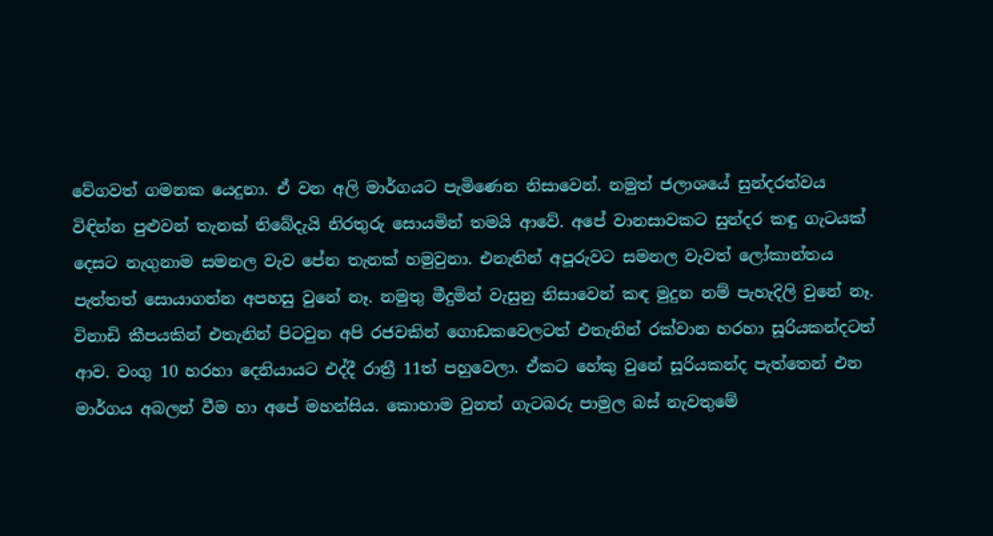වේගවත් ගමනක යෙදුනා. ඒ වන අලි මාර්ගයට පැමිණෙන නිසාවෙන්. නමුත් ජලාශයේ සුන්දරත්වය විඳින්න පුළුවන් තැනක් තිබේදැයි නිරතුරු සොයමින් තමයි ආවේ. අපේ වානසාවකට සුන්දර කඳු ගැටයක් දෙසට නැගුනාම සමනල වැව පේන තැනක් හමුවුනා. එනැතින් අපූරුවට සමනල වැවත් ලෝකාන්තය පැත්තත් සොයාගන්න අපහසු වුනේ නෑ. නමුතු මීදුමින් වැසුනු නිසාවෙන් කඳ මුදුන නම් පැහැදිලි වුනේ නෑ. විනාඩි කීපයකින් එතැනින් පිටවුන අපි රජවකින් ගොඩකවෙලටත් එතැනින් රක්වාන හරහා සූරියකන්දටත් ආව. වංගු 10 හරහා දෙනියායට එද්දී රාත්‍රී 11ත් පහුවෙලා. ඒකට හේකු වුනේ සූරියකන්ද පැත්තෙන් එන මාර්ගය අබලන් වීම හා අපේ මහන්සිය. කොහාම වුනත් ගැටබරු පාමුල බස් නැවතුමේ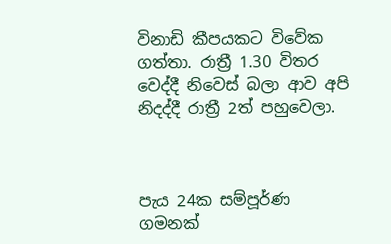විනාඩි කීපයකට විවේක ගත්තා. රාත්‍රී 1.30 විතර වෙද්දී නිවෙස් බලා ආව අපි නිදද්දී රාත්‍රී 2ත් පහුවෙලා.



පැය 24ක සම්පූර්ණ ගමනක්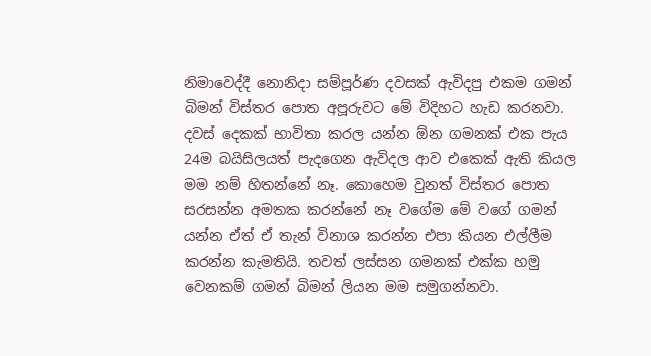නිමාවෙද්දී නොනිදා සම්පූර්ණ දවසක් ඇවිදපු එකම ගමන් බිමන් විස්තර පොත අපූරුවට මේ විදිහට හැඩ කරනවා. දවස් දෙකක් භාවිතා කරල යන්න ඕන ගමනක් එක පැය 24ම බයිසිලයත් පැදගෙන ඇවිදල ආව එකෙක් ඇති කියල මම නම් හිතන්නේ නෑ. කොහෙම වුනත් විස්තර පොත සරසන්න අමතක කරන්නේ නෑ වගේම මේ වගේ ගමන් යන්න ඒත් ඒ තැන් විනාශ කරන්න එපා කියන එල්ලීම කරන්න කැමතියි. තවත් ලස්සන ගමනක් එක්ක හමු වෙනකම් ගමන් බිමන් ලියන මම සමුගන්නවා.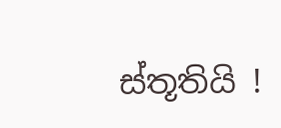ස්තූතියි !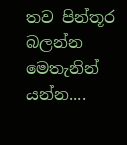තව පින්තූර බලන්න මෙතැනින් යන්න....